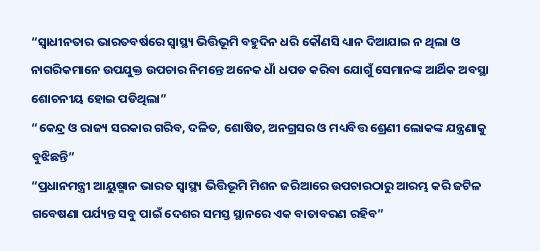“ସ୍ୱାଧୀନତାର ଭାରତବର୍ଷରେ ସ୍ୱାସ୍ଥ୍ୟ ଭିତ୍ତିଭୂମି ବହୁଦିନ ଧରି କୌଣସି ଧ୍ୟାନ ଦିଆଯାଇ ନ ଥିଲା ଓ ନାଗରିକମାନେ ଉପଯୁକ୍ତ ଉପଚାର ନିମନ୍ତେ ଅନେକ ଧାଁ ଧପଡ କରିବା ଯୋଗୁଁ ସେମାନଙ୍କ ଆର୍ଥିକ ଅବସ୍ଥା ଶୋଚନୀୟ ହୋଇ ପଡିଥିଲା”
“କେନ୍ଦ୍ର ଓ ରାଜ୍ୟ ସରକାର ଗରିବ, ଦଳିତ, ଶୋଷିତ, ଅନଗ୍ରସର ଓ ମଧ୍ୟବିତ୍ତ ଶ୍ରେଣୀ ଲୋକଙ୍କ ଯନ୍ତ୍ରଣାକୁ ବୁଝିଛନ୍ତି”
“ପ୍ରଧାନମନ୍ତ୍ରୀ ଆୟୁଷ୍ମାନ ଭାରତ ସ୍ୱାସ୍ଥ୍ୟ ଭିତ୍ତିଭୂମି ମିଶନ ଜରିଆରେ ଉପଚାରଠାରୁ ଆରମ୍ଭ କରି ଜଟିଳ ଗବେଷଣା ପର୍ଯ୍ୟନ୍ତ ସବୁ ପାଇଁ ଦେଶର ସମସ୍ତ ସ୍ଥାନରେ ଏକ ବାତାବରଣ ରହିବ”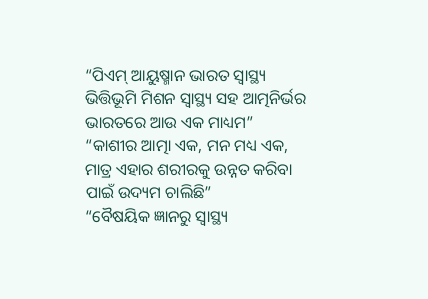“ପିଏମ୍ ଆୟୁଷ୍ମାନ ଭାରତ ସ୍ୱାସ୍ଥ୍ୟ ଭିତ୍ତିଭୂମି ମିଶନ ସ୍ୱାସ୍ଥ୍ୟ ସହ ଆତ୍ମନିର୍ଭର ଭାରତରେ ଆଉ ଏକ ମାଧ୍ୟମ”
“କାଶୀର ଆତ୍ମା ଏକ, ମନ ମଧ୍ୟ ଏକ, ମାତ୍ର ଏହାର ଶରୀରକୁ ଉନ୍ନତ କରିବା ପାଇଁ ଉଦ୍ୟମ ଚାଲିଛି”
“ବୈଷୟିକ ଜ୍ଞାନରୁ ସ୍ୱାସ୍ଥ୍ୟ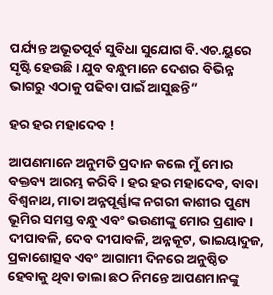ପର୍ଯ୍ୟନ୍ତ ଅଭୂତପୂର୍ବ ସୁବିଧା ସୁଯୋଗ ବି.ଏଚ.ୟୁରେ ସୃଷ୍ଟି ହେଉଛି । ଯୁବ ବନ୍ଧୁମାନେ ଦେଶର ବିଭିନ୍ନ ଭାଗରୁ ଏଠାକୁ ପଢିବା ପାଇଁ ଆସୁଛନ୍ତି”

ହର ହର ମହାଦେବ !

ଆପଣମାନେ ଅନୁମତି ପ୍ରଦାନ କଲେ ମୁଁ ମୋର ବକ୍ତବ୍ୟ ଆରମ୍ଭ କରିବି । ହର ହର ମହାଦେବ, ବାବା ବିଶ୍ୱନାଥ, ମାତା ଅନ୍ନପୂର୍ଣ୍ଣାଙ୍କ ନଗରୀ କାଶୀର ପୁଣ୍ୟ ଭୂମିର ସମସ୍ତ ବନ୍ଧୁ ଏବଂ ଭଉଣୀଙ୍କୁ ମୋର ପ୍ରଣାବ । ଦୀପାବଳି, ଦେବ ଦୀପାବଳି, ଅନ୍ନକୂଟ, ଭାଇୟାଦୁଜ, ପ୍ରକାଶୋତ୍ସବ ଏବଂ ଆଗାମୀ ଦିନରେ ଅନୁଷ୍ଠିତ ହେବାକୁ ଥିବା ଡାଲା ଛଠ ନିମନ୍ତେ ଆପଣମାନଙ୍କୁ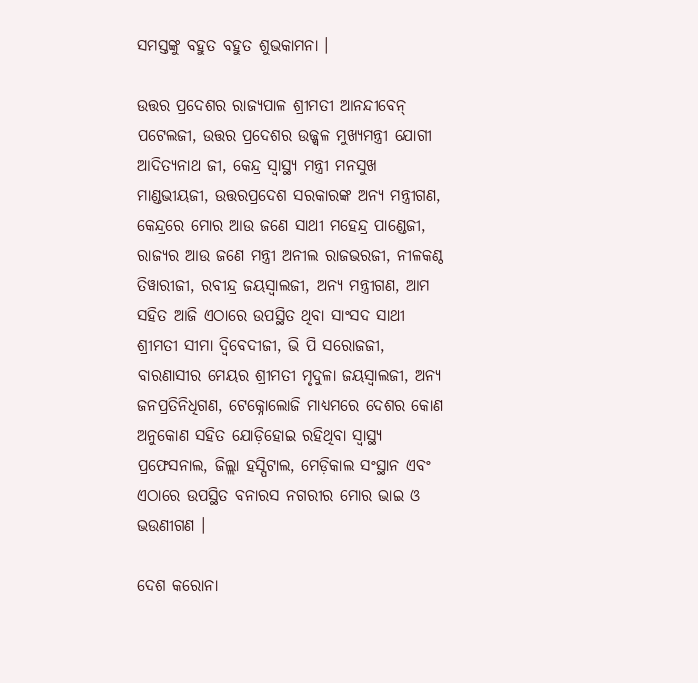ସମସ୍ତଙ୍କୁ ବହୁତ ବହୁତ ଶୁଭକାମନା ।

ଉତ୍ତର ପ୍ରଦେଶର ରାଜ୍ୟପାଳ ଶ୍ରୀମତୀ ଆନନ୍ଦୀବେନ୍‌ ପଟେଲଜୀ, ଉତ୍ତର ପ୍ରଦେଶର ଉଜ୍ଜ୍ୱଳ ମୁଖ୍ୟମନ୍ତ୍ରୀ ଯୋଗୀ ଆଦିତ୍ୟନାଥ ଜୀ, କେନ୍ଦ୍ର ସ୍ୱାସ୍ଥ୍ୟ ମନ୍ତ୍ରୀ ମନସୁଖ ମାଣ୍ଡଭୀୟଜୀ, ଉତ୍ତରପ୍ରଦେଶ ସରକାରଙ୍କ ଅନ୍ୟ ମନ୍ତ୍ରୀଗଣ, କେନ୍ଦ୍ରରେ ମୋର ଆଉ ଜଣେ ସାଥୀ ମହେନ୍ଦ୍ର ପାଣ୍ଡେଜୀ, ରାଜ୍ୟର ଆଉ ଜଣେ ମନ୍ତ୍ରୀ ଅନୀଲ ରାଜଭରଜୀ, ନୀଳକଣ୍ଠ ତିୱାରୀଜୀ, ରବୀନ୍ଦ୍ର ଜୟସ୍ୱାଲଜୀ, ଅନ୍ୟ ମନ୍ତ୍ରୀଗଣ, ଆମ ସହିତ ଆଜି ଏଠାରେ ଉପସ୍ଥିତ ଥିବା ସାଂସଦ ସାଥୀ ଶ୍ରୀମତୀ ସୀମା ଦ୍ୱିବେଦୀଜୀ, ଭି ପି ସରୋଜଜୀ, ବାରଣାସୀର ମେୟର ଶ୍ରୀମତୀ ମୃଦୁଳା ଜୟସ୍ୱାଲଜୀ, ଅନ୍ୟ ଜନପ୍ରତିନିଧିଗଣ, ଟେକ୍ନୋଲୋଜି ମାଧ୍ୟମରେ ଦେଶର କୋଣ ଅନୁକୋଣ ସହିତ ଯୋଡ଼ିହୋଇ ରହିଥିବା ସ୍ୱାସ୍ଥ୍ୟ ପ୍ରଫେସନାଲ, ଜିଲ୍ଲା ହସ୍ପିଟାଲ, ମେଡ଼ିକାଲ ସଂସ୍ଥାନ ଏବଂ ଏଠାରେ ଉପସ୍ଥିତ ବନାରସ ନଗରୀର ମୋର ଭାଇ ଓ ଭଉଣୀଗଣ ।

ଦେଶ କରୋନା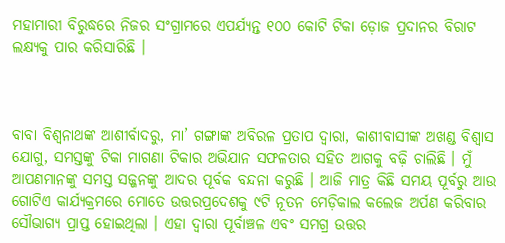ମହାମାରୀ ବିରୁଦ୍ଧରେ ନିଜର ସଂଗ୍ରାମରେ ଏପର୍ଯ୍ୟନ୍ତ ୧୦୦ କୋଟି ଟିକା ଡ଼ୋଜ ପ୍ରଦାନର ବିରାଟ ଲକ୍ଷ୍ୟକୁ ପାର କରିସାରିଛି ।



ବାବା ବିଶ୍ୱନାଥଙ୍କ ଆଶୀର୍ବାଦରୁ, ମା’ ଗଙ୍ଗାଙ୍କ ଅବିରଳ ପ୍ରତାପ ଦ୍ୱାରା, କାଶୀବାସୀଙ୍କ ଅଖଣ୍ଡ ବିଶ୍ୱାସ ଯୋଗୁ, ସମସ୍ତଙ୍କୁ ଟିକା ମାଗଣା ଟିକାର ଅଭିଯାନ ସଫଳତାର ସହିତ ଆଗକୁ ବଢ଼ି ଚାଲିଛି । ମୁଁ ଆପଣମାନଙ୍କୁ ସମସ୍ତ ସଜ୍ଜନଙ୍କୁ ଆଦର ପୂର୍ବକ ବନ୍ଦନା କରୁଛି । ଆଜି ମାତ୍ର କିଛି ସମୟ ପୂର୍ବରୁ ଆଉ ଗୋଟିଏ କାର୍ଯ୍ୟକ୍ରମରେ ମୋତେ ଉତ୍ତରପ୍ରଦେଶକୁ ୯ଟି ନୂତନ ମେଡ଼ିକାଲ କଲେଜ ଅର୍ପଣ କରିବାର ସୌଭାଗ୍ୟ ପ୍ରାପ୍ତ ହୋଇଥିଲା । ଏହା ଦ୍ୱାରା ପୂର୍ବାଞ୍ଚଳ ଏବଂ ସମଗ୍ର ଉତ୍ତର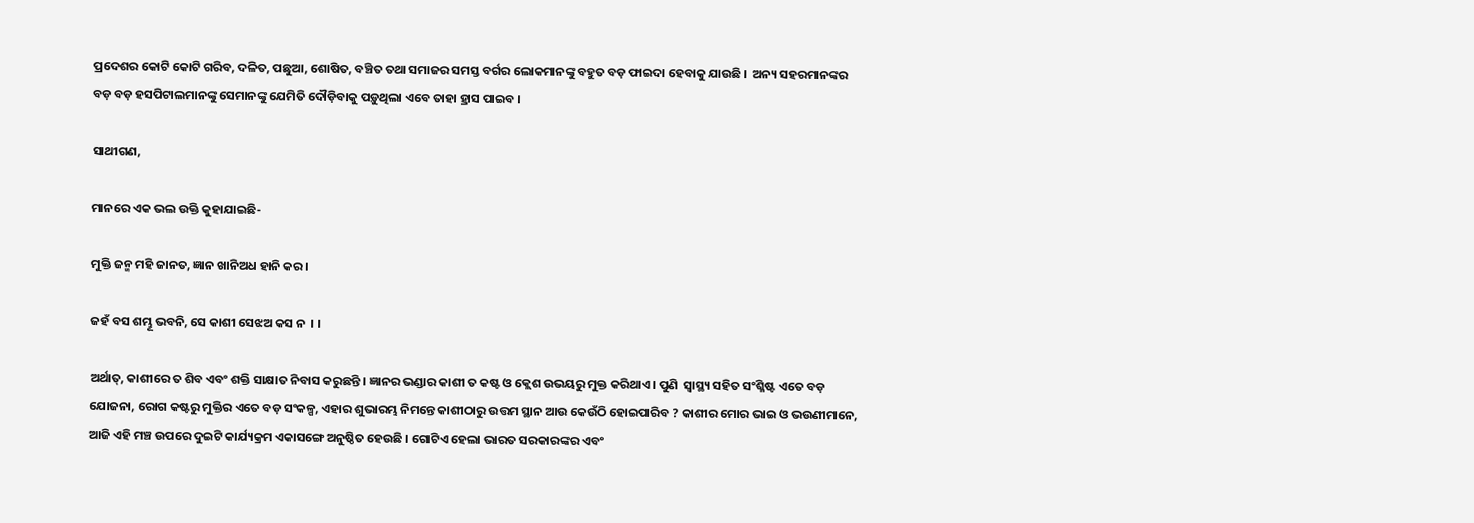ପ୍ରଦେଶର କୋଟି କୋଟି ଗରିବ, ଦଳିତ, ପଛୁଆ, ଶୋଷିତ, ବଞ୍ଚିତ ତଥା ସମାଜର ସମସ୍ତ ବର୍ଗର ଲୋକମାନଙ୍କୁ ବହୁତ ବଡ଼ ଫାଇଦା ହେବାକୁ ଯାଉଛି ।  ଅନ୍ୟ ସହରମାନଙ୍କର ବଡ଼ ବଡ଼ ହସପିଟାଲମାନଙ୍କୁ ସେମାନଙ୍କୁ ଯେମିତି ଦୌଡ଼ିବାକୁ ପଡ଼ୁଥିଲା ଏବେ ତାହା ହ୍ରାସ ପାଇବ ।

ସାଥୀଗଣ,

ମାନରେ ଏକ ଭଲ ଉକ୍ତି କୁହାଯାଇଛି-

ମୁକ୍ତି ଜନ୍ମ ମହି ଜାନତ, ଜ୍ଞାନ ଖାନିଅଧ ହାନି କର ।

ଜହଁ ବସ ଶମ୍ଭୂ ଭବନି, ସେ କାଶୀ ସେଝଅ କସ ନ  । ।

ଅର୍ଥାତ୍‌, କାଶୀରେ ତ ଶିବ ଏବଂ ଶକ୍ତି ସାକ୍ଷାତ ନିବାସ କରୁଛନ୍ତି । ଜ୍ଞାନର ଭଣ୍ଡାର କାଶୀ ତ କଷ୍ଟ ଓ କ୍ଲେଶ ଉଭୟରୁ ମୁକ୍ତ କରିଥାଏ । ପୁଣି  ସ୍ୱାସ୍ଥ୍ୟ ସହିତ ସଂଶ୍ଳିଷ୍ଟ ଏତେ ବଡ଼ ଯୋଜନା, ରୋଗ କଷ୍ଟରୁ ମୁକ୍ତିର ଏତେ ବଡ଼ ସଂକଳ୍ପ, ଏହାର ଶୁଭାରମ୍ଭ ନିମନ୍ତେ କାଶୀଠାରୁ ଉତ୍ତମ ସ୍ଥାନ ଆଉ କେଉଁଠି ହୋଇପାରିବ ? କାଶୀର ମୋର ଭାଇ ଓ ଭଉଣୀମାନେ, ଆଜି ଏହି ମଞ୍ଚ ଉପରେ ଦୁଇଟି କାର୍ଯ୍ୟକ୍ରମ ଏକାସଙ୍ଗେ ଅନୁଷ୍ଠିତ ହେଉଛି । ଗୋଟିଏ ହେଲା ଭାରତ ସରକାରଙ୍କର ଏବଂ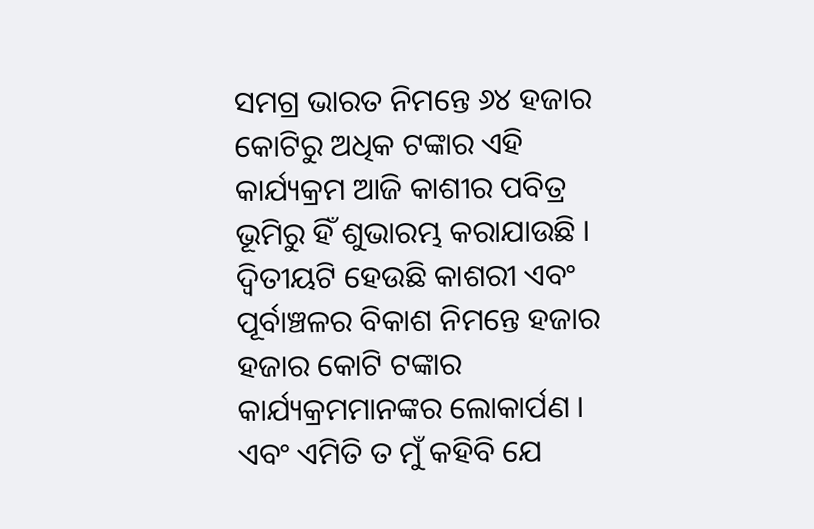ସମଗ୍ର ଭାରତ ନିମନ୍ତେ ୬୪ ହଜାର କୋଟିରୁ ଅଧିକ ଟଙ୍କାର ଏହି କାର୍ଯ୍ୟକ୍ରମ ଆଜି କାଶୀର ପବିତ୍ର ଭୂମିରୁ ହିଁ ଶୁଭାରମ୍ଭ କରାଯାଉଛି । ଦ୍ୱିତୀୟଟି ହେଉଛି କାଶରୀ ଏବଂ ପୂର୍ବାଞ୍ଚଳର ବିକାଶ ନିମନ୍ତେ ହଜାର ହଜାର କୋଟି ଟଙ୍କାର କାର୍ଯ୍ୟକ୍ରମମାନଙ୍କର ଲୋକାର୍ପଣ । ଏବଂ ଏମିତି ତ ମୁଁ କହିବି ଯେ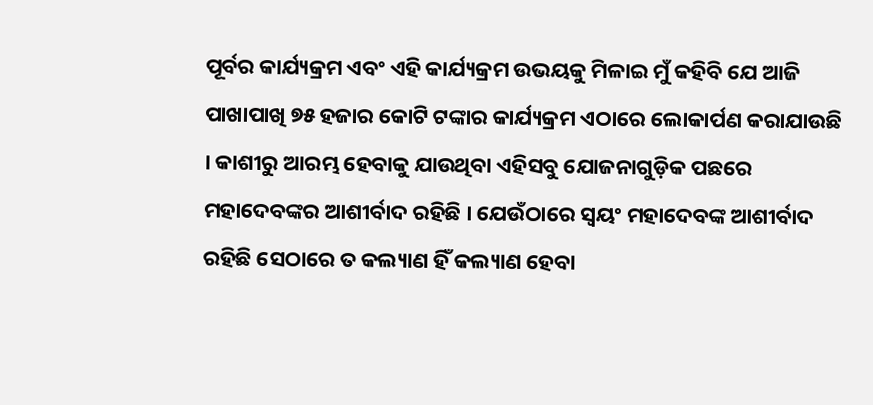ପୂର୍ବର କାର୍ଯ୍ୟକ୍ରମ ଏବଂ ଏହି କାର୍ଯ୍ୟକ୍ରମ ଉଭୟକୁ ମିଳାଇ ମୁଁ କହିବି ଯେ ଆଜି ପାଖାପାଖି ୭୫ ହଜାର କୋଟି ଟଙ୍କାର କାର୍ଯ୍ୟକ୍ରମ ଏଠାରେ ଲୋକାର୍ପଣ କରାଯାଉଛି । କାଶୀରୁ ଆରମ୍ଭ ହେବାକୁ ଯାଉଥିବା ଏହିସବୁ ଯୋଜନାଗୁଡ଼ିକ ପଛରେ ମହାଦେବଙ୍କର ଆଶୀର୍ବାଦ ରହିଛି । ଯେଉଁଠାରେ ସ୍ୱୟଂ ମହାଦେବଙ୍କ ଆଶୀର୍ବାଦ ରହିଛି ସେଠାରେ ତ କଲ୍ୟାଣ ହିଁ କଲ୍ୟାଣ ହେବା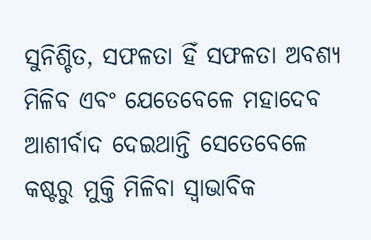ସୁନିଶ୍ଚିତ, ସଫଳତା ହିଁ ସଫଳତା ଅବଶ୍ୟ ମିଳିବ ଏବଂ ଯେତେବେଳେ ମହାଦେବ ଆଶୀର୍ବାଦ ଦେଇଥାନ୍ତି ସେତେବେଳେ କଷ୍ଟରୁ ମୁକ୍ତି ମିଳିବା ସ୍ୱାଭାବିକ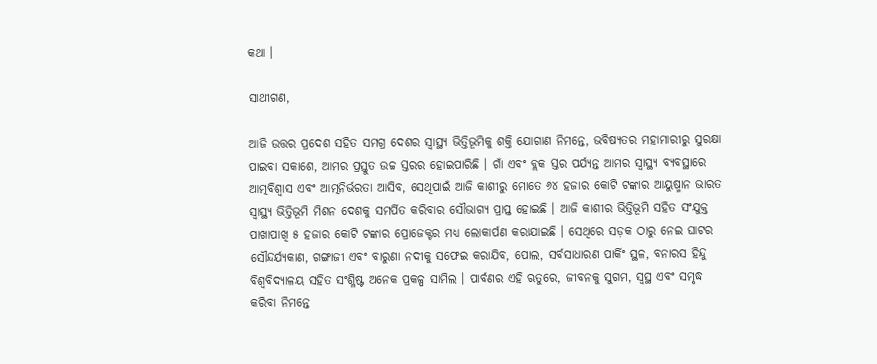କଥା ।

ସାଥୀଗଣ,

ଆଜି ଉତ୍ତର ପ୍ରଦେଶ ସହିତ ସମଗ୍ର ଦେଶର ସ୍ୱାସ୍ଥ୍ୟ ଭିତ୍ତିଭୂମିକୁ ଶକ୍ତି ଯୋଗାଣ ନିମନ୍ତେ, ଭବିଷ୍ୟତର ମହାମାରୀରୁ ସୁରକ୍ଷା ପାଇବା ସକାଶେ, ଆମର ପ୍ରସ୍ତୁତ ଉଚ୍ଚ ସ୍ତରର ହୋଇପାରିଛି । ଗାଁ ଏବଂ ବ୍ଲକ ସ୍ତର ପର୍ଯ୍ୟନ୍ତ ଆମର ସ୍ୱାସ୍ଥ୍ୟ ବ୍ୟବସ୍ଥାରେ ଆତ୍ମବିଶ୍ୱାସ ଏବଂ ଆତ୍ମନିର୍ଭରତା ଆସିବ, ସେଥିପାଇଁ ଆଜି କାଶୀରୁ ମୋତେ ୬୪ ହଜାର କୋଟି ଟଙ୍କାର ଆୟୁଷ୍ମାନ ଭାରତ ସ୍ୱାସ୍ଥ୍ୟ ଭିତ୍ତିଭୂମି ମିଶନ ଦେଶକୁ ସମର୍ପିତ କରିବାର ସୌଭାଗ୍ୟ ପ୍ରାପ୍ତ ହୋଇଛି । ଆଜି କାଶୀର ଭିତ୍ତିଭୂମି ସହିତ ସଂଯୁକ୍ତ ପାଖାପାଖି ୫ ହଜାର କୋଟି ଟଙ୍କାର ପ୍ରୋଜେକ୍ଟର ମଧ୍ୟ ଲୋକାର୍ପଣ କରାଯାଇଛି । ସେଥିରେ ସଡ଼କ ଠାରୁ ନେଇ ଘାଟର ସୌନ୍ଦର୍ଯ୍ୟକାଣ, ଗଙ୍ଗାଜୀ ଏବଂ ବାରୁଣା ନଦୀକୁ ସଫେଇ କରାଯିବ, ପୋଲ, ସର୍ବସାଧାରଣ ପାର୍କିଂ ସ୍ଥଳ, ବନାରସ ହିନ୍ଦୁ ବିଶ୍ୱବିଦ୍ୟାଳୟ ସହିତ ସଂଶ୍ଳିଷ୍ଟ ଅନେକ ପ୍ରକଳ୍ପ ସାମିଲ । ପାର୍ବଣର ଏହି ଋତୁରେ, ଜୀବନକୁ ସୁଗମ, ସ୍ୱସ୍ଥ ଏବଂ ସମୃଦ୍ଧ କରିବା ନିମନ୍ତେ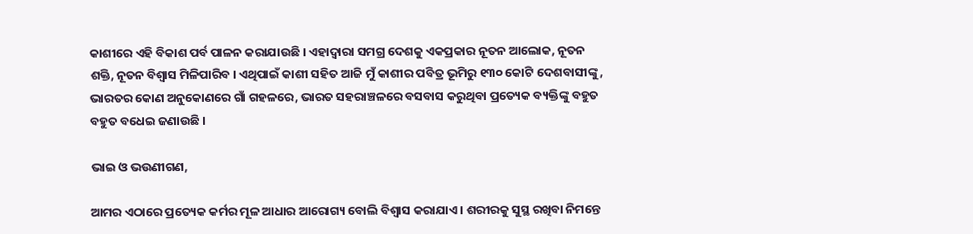କାଶୀରେ ଏହି ବିକାଶ ପର୍ବ ପାଳନ କରାଯାଉଛି । ଏହାଦ୍ୱାରା ସମଗ୍ର ଦେଶକୁ ଏକପ୍ରକାର ନୂତନ ଆଲୋକ, ନୂତନ ଶକ୍ତି, ନୂତନ ବିଶ୍ୱାସ ମିଳିପାରିବ । ଏଥିପାଇଁ କାଶୀ ସହିତ ଆଜି ମୁଁ କାଶୀର ପବିତ୍ର ଭୂମିରୁ ୧୩୦ କୋଟି ଦେଶବାସୀଙ୍କୁ , ଭାରତର କୋଣ ଅନୁକୋଣରେ ଗାଁ ଗହଳରେ, ଭାରତ ସହରାଞ୍ଚଳରେ ବସବାସ କରୁଥିବା ପ୍ରତ୍ୟେକ ବ୍ୟକ୍ତିଙ୍କୁ ବହୁତ ବହୁତ ବଧେଇ ଜଣାଉଛି ।

ଭାଇ ଓ ଭଉଣୀଗଣ,

ଆମର ଏଠାରେ ପ୍ରତ୍ୟେକ କର୍ମର ମୂଳ ଆଧାର ଆରୋଗ୍ୟ ବୋଲି ବିଶ୍ୱାସ କରାଯାଏ । ଶରୀରକୁ ସୁସ୍ଥ ରଖିବା ନିମନ୍ତେ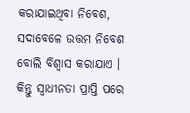କରାଯାଇଥିବା ନିବେଶ, ସଦାବେଳେ ଉତ୍ତମ ନିବେଶ ବୋଲି ବିଶ୍ୱାସ କରାଯାଏ । କିନ୍ତୁ ସ୍ୱାଧୀନତା ପ୍ରାପ୍ତି ପରେ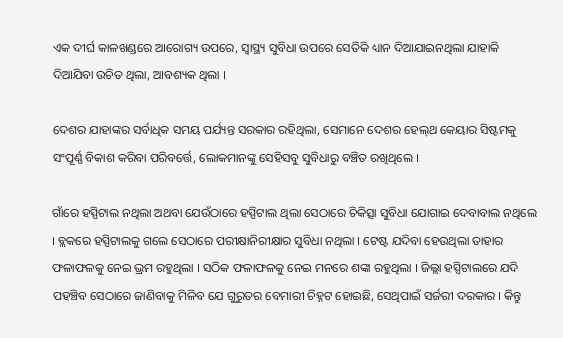ଏକ ଦୀର୍ଘ କାଳଖଣ୍ଡରେ ଆରୋଗ୍ୟ ଉପରେ, ସ୍ୱାସ୍ଥ୍ୟ ସୁବିଧା ଉପରେ ସେତିକି ଧ୍ୟାନ ଦିଆଯାଇନଥିଲା ଯାହାକି ଦିଆଯିବା ଉଚିତ ଥିଲା, ଆବଶ୍ୟକ ଥିଲା ।

ଦେଶର ଯାହାଙ୍କର ସର୍ବାଧିକ ସମୟ ପର୍ଯ୍ୟନ୍ତ ସରକାର ରହିଥିଲା, ସେମାନେ ଦେଶର ହେଲ୍‌ଥ କେୟାର ସିଷ୍ଟମକୁ ସଂପୂର୍ଣ୍ଣ ବିକାଶ କରିବା ପରିବର୍ତ୍ତେ, ଲୋକମାନଙ୍କୁ ସେହିସବୁ ସୁବିଧାରୁ ବଞ୍ଚିତ ରଖିଥିଲେ ।

ଗାଁରେ ହସ୍ପିଟାଲ ନଥିଲା ଅଥବା ଯେଉଁଠାରେ ହସ୍ପିଟାଲ ଥିଲା ସେଠାରେ ଚିକିତ୍ସା ସୁବିଧା ଯୋଗାଇ ଦେବାବାଲ ନଥିଲେ । ବ୍ଲକରେ ହସ୍ପିଟାଲକୁ ଗଲେ ସେଠାରେ ପରୀକ୍ଷାନିରୀକ୍ଷାର ସୁବିଧା ନଥିଲା । ଟେଷ୍ଟ ଯଦିବା ହେଉଥିଲା ତାହାର ଫଳାଫଳକୁ ନେଇ ଭ୍ରମ ରହୁଥିଲା । ସଠିକ ଫଳାଫଳକୁ ନେଇ ମନରେ ଶଙ୍କା ରହୁଥିଲା । ଜିଲ୍ଲା ହସ୍ପିଟାଲରେ ଯଦି ପହଞ୍ଚିବ ସେଠାରେ ଜାଣିବାକୁ ମିଳିବ ଯେ ଗୁରୁତର ବେମାରୀ ଚିହ୍ନଟ ହୋଇଛି, ସେଥିପାଇଁ ସର୍ଜରୀ ଦରକାର । କିନ୍ତୁ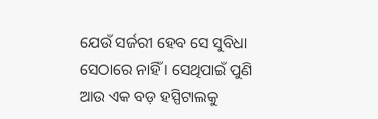ଯେଉଁ ସର୍ଜରୀ ହେବ ସେ ସୁବିଧା ସେଠାରେ ନାହିଁ । ସେଥିପାଇଁ ପୁଣି ଆଉ ଏକ ବଡ଼ ହସ୍ପିଟାଲକୁ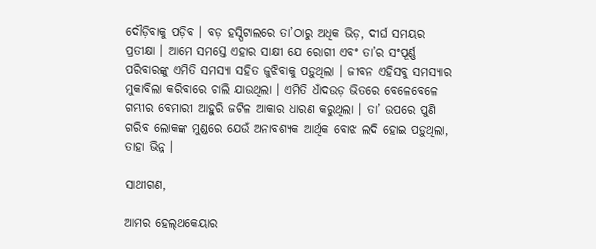ଦୌଡ଼ିବାକୁ ପଡ଼ିବ । ବଡ଼ ହସ୍ପିଟାଲରେ ତା’ଠାରୁ ଅଧିକ ଭିଡ଼, ଦୀର୍ଘ ସମୟର ପ୍ରତୀକ୍ଷା । ଆମେ ସମସ୍ତେ ଏହାର ସାକ୍ଷୀ ଯେ ରୋଗୀ ଏବଂ ତା’ର ସଂପୂର୍ଣ୍ଣ ପରିବାରଙ୍କୁ ଏମିତି ସମସ୍ୟା ସହିତ ଜୁଝିବାକୁ ପଡ଼ୁଥିଲା । ଜୀବନ ଏହିସବୁ ସମସ୍ୟାର ମୁକାବିଲା କରିବାରେ ଚାଲି ଯାଉଥିଲା । ଏମିତି ଧାଁଦଉଡ଼ ଭିତରେ ବେଳେବେଳେ ଗମ୍ଭୀର ବେମାରୀ ଆହୁରି ଜଟିଳ ଆକାର ଧାରଣ କରୁଥିଲା । ତା’ ଉପରେ ପୁଣି ଗରିବ ଲୋକଙ୍କ ମୁଣ୍ଡରେ ଯେଉଁ ଅନାବଶ୍ୟକ ଆର୍ଥିକ ବୋଝ ଲଦି ହୋଇ ପଡ଼ୁଥିଲା, ତାହା ଭିନ୍ନ ।

ସାଥୀଗଣ,

ଆମର ହେଲ୍‌ଥକେୟାର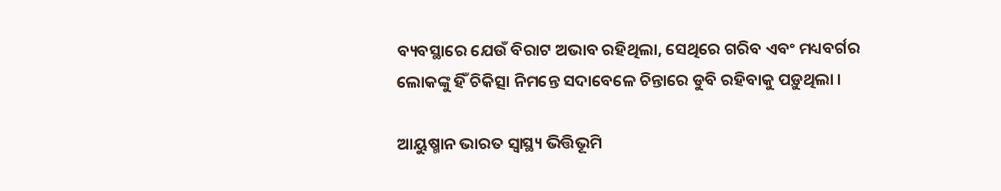ବ୍ୟବସ୍ଥାରେ ଯେଉଁ ବିରାଟ ଅଭାବ ରହିଥିଲା, ସେଥିରେ ଗରିବ ଏବଂ ମଧ୍ୟବର୍ଗର ଲୋକଙ୍କୁ ହିଁ ଚିକିତ୍ସା ନିମନ୍ତେ ସଦାବେଳେ ଚିନ୍ତାରେ ଡୁବି ରହିବାକୁ ପଡ଼ୁଥିଲା ।

ଆୟୁଷ୍ମାନ ଭାରତ ସ୍ୱାସ୍ଥ୍ୟ ଭିତ୍ତିଭୂମି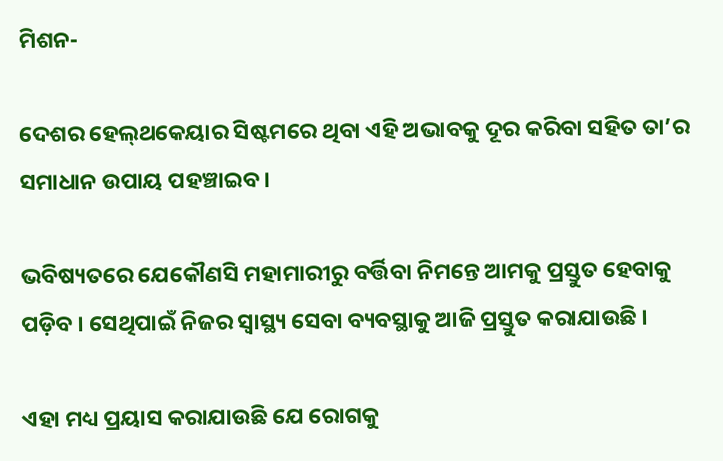ମିଶନ-

ଦେଶର ହେଲ୍‌ଥକେୟାର ସିଷ୍ଟମରେ ଥିବା ଏହି ଅଭାବକୁ ଦୂର କରିବା ସହିତ ତା’ର ସମାଧାନ ଉପାୟ ପହଞ୍ଚାଇବ ।

ଭବିଷ୍ୟତରେ ଯେକୌଣସି ମହାମାରୀରୁ ବର୍ତ୍ତିବା ନିମନ୍ତେ ଆମକୁ ପ୍ରସ୍ତୁତ ହେବାକୁ ପଡ଼ିବ । ସେଥିପାଇଁ ନିଜର ସ୍ୱାସ୍ଥ୍ୟ ସେବା ବ୍ୟବସ୍ଥାକୁ ଆଜି ପ୍ରସ୍ତୁତ କରାଯାଉଛି ।

ଏହା ମଧ୍ୟ ପ୍ରୟାସ କରାଯାଉଛି ଯେ ରୋଗକୁ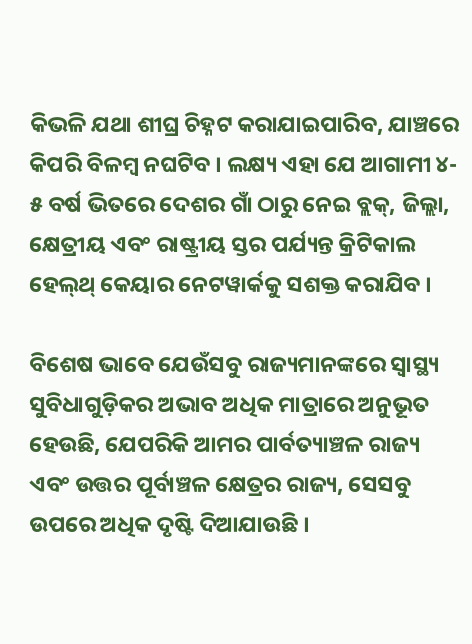କିଭଳି ଯଥା ଶୀଘ୍ର ଚିହ୍ନଟ କରାଯାଇପାରିବ, ଯାଞ୍ଚରେ କିପରି ବିଳମ୍ବ ନଘଟିବ । ଲକ୍ଷ୍ୟ ଏହା ଯେ ଆଗାମୀ ୪- ୫ ବର୍ଷ ଭିତରେ ଦେଶର ଗାଁ ଠାରୁ ନେଇ ବ୍ଲକ୍‌, ଜିଲ୍ଲା, କ୍ଷେତ୍ରୀୟ ଏବଂ ରାଷ୍ଟ୍ରୀୟ ସ୍ତର ପର୍ଯ୍ୟନ୍ତ କ୍ରିଟିକାଲ ହେଲ୍‌ଥ୍‌ କେୟାର ନେଟୱାର୍କକୁ ସଶକ୍ତ କରାଯିବ ।

ବିଶେଷ ଭାବେ ଯେଉଁସବୁ ରାଜ୍ୟମାନଙ୍କରେ ସ୍ୱାସ୍ଥ୍ୟ ସୁବିଧାଗୁଡ଼ିକର ଅଭାବ ଅଧିକ ମାତ୍ରାରେ ଅନୁଭୂତ ହେଉଛି, ଯେପରିକି ଆମର ପାର୍ବତ୍ୟାଞ୍ଚଳ ରାଜ୍ୟ ଏବଂ ଉତ୍ତର ପୂର୍ବାଞ୍ଚଳ କ୍ଷେତ୍ରର ରାଜ୍ୟ, ସେସବୁ ଉପରେ ଅଧିକ ଦୃଷ୍ଟି ଦିଆଯାଉଛି ।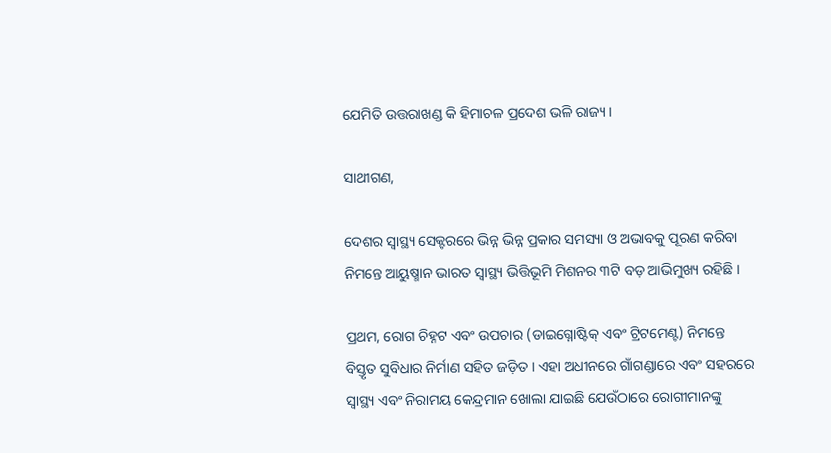ଯେମିତି ଉତ୍ତରାଖଣ୍ଡ କି ହିମାଚଳ ପ୍ରଦେଶ ଭଳି ରାଜ୍ୟ ।

ସାଥୀଗଣ,

ଦେଶର ସ୍ୱାସ୍ଥ୍ୟ ସେକ୍ଟରରେ ଭିନ୍ନ ଭିନ୍ନ ପ୍ରକାର ସମସ୍ୟା ଓ ଅଭାବକୁ ପୂରଣ କରିବା ନିମନ୍ତେ ଆୟୁଷ୍ମାନ ଭାରତ ସ୍ୱାସ୍ଥ୍ୟ ଭିତ୍ତିଭୂମି ମିଶନର ୩ଟି ବଡ଼ ଆଭିମୁଖ୍ୟ ରହିଛି ।

ପ୍ରଥମ, ରୋଗ ଚିହ୍ନଟ ଏବଂ ଉପଚାର (ଡାଇଗ୍ନୋଷ୍ଟିକ୍‌ ଏବଂ ଟ୍ରିଟମେଣ୍ଟ) ନିମନ୍ତେ ବିସ୍ତୃତ ସୁବିଧାର ନିର୍ମାଣ ସହିତ ଜଡ଼ିତ । ଏହା ଅଧୀନରେ ଗାଁଗଣ୍ଡାରେ ଏବଂ ସହରରେ ସ୍ୱାସ୍ଥ୍ୟ ଏବଂ ନିରାମୟ କେନ୍ଦ୍ରମାନ ଖୋଲା ଯାଇଛି ଯେଉଁଠାରେ ରୋଗୀମାନଙ୍କୁ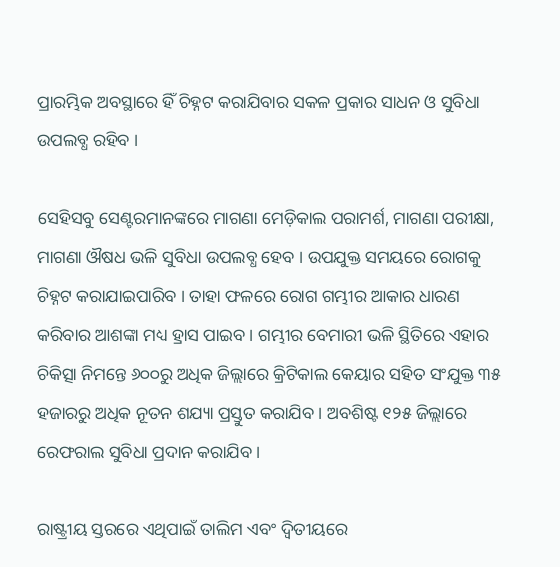ପ୍ରାରମ୍ଭିକ ଅବସ୍ଥାରେ ହିଁ ଚିହ୍ନଟ କରାଯିବାର ସକଳ ପ୍ରକାର ସାଧନ ଓ ସୁବିଧା ଉପଲବ୍ଧ ରହିବ ।

ସେହିସବୁ ସେଣ୍ଟରମାନଙ୍କରେ ମାଗଣା ମେଡ଼ିକାଲ ପରାମର୍ଶ, ମାଗଣା ପରୀକ୍ଷା, ମାଗଣା ଔଷଧ ଭଳି ସୁବିଧା ଉପଲବ୍ଧ ହେବ । ଉପଯୁକ୍ତ ସମୟରେ ରୋଗକୁ ଚିହ୍ନଟ କରାଯାଇପାରିବ । ତାହା ଫଳରେ ରୋଗ ଗମ୍ଭୀର ଆକାର ଧାରଣ କରିବାର ଆଶଙ୍କା ମଧ୍ୟ ହ୍ରାସ ପାଇବ । ଗମ୍ଭୀର ବେମାରୀ ଭଳି ସ୍ଥିତିରେ ଏହାର ଚିକିତ୍ସା ନିମନ୍ତେ ୬୦୦ରୁ ଅଧିକ ଜିଲ୍ଲାରେ କ୍ରିଟିକାଲ କେୟାର ସହିତ ସଂଯୁକ୍ତ ୩୫ ହଜାରରୁ ଅଧିକ ନୂତନ ଶଯ୍ୟା ପ୍ରସ୍ତୁତ କରାଯିବ । ଅବଶିଷ୍ଟ ୧୨୫ ଜିଲ୍ଲାରେ ରେଫରାଲ ସୁବିଧା ପ୍ରଦାନ କରାଯିବ ।

ରାଷ୍ଟ୍ରୀୟ ସ୍ତରରେ ଏଥିପାଇଁ ତାଲିମ ଏବଂ ଦ୍ୱିତୀୟରେ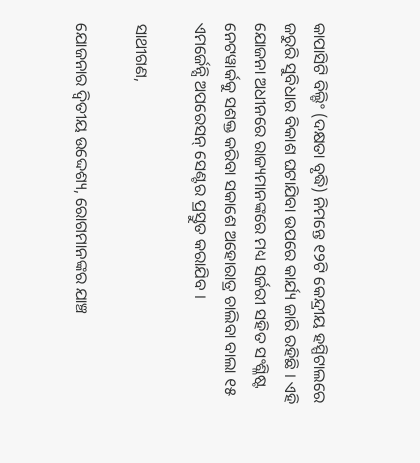କାପାସିଟି ବିଲ୍ଡିଂ (ଦକ୍ଷତା ବୃଦ୍ଧି) ନିମନ୍ତେ ୧୨ଟି କେନ୍ଦ୍ରୀୟ ହସ୍ପିଟାଲରେ ଜରୁରି ସୁବିଧାର ବିକାଶ ଘଟାଯିବା ଉପରେ କାର୍ଯ୍ୟ ଜାରି ରହିଛି । ଏହି ଯୋଜନା ଅଧୀନରେ ରାଜ୍ୟମାନଙ୍କରେ ମଧ୍ୟ ସର୍ଜରୀ ସହିତ ସଂଶ୍ଳିଷ୍ଟ ନେଟୱାର୍କକୁ ସଶକ୍ତ କରିବା ସକାଶେ ଅହୋରାତ୍ର ଚାଲିବା ବାଲା ୧୫ ଏମର୍ଜେନ୍ସି ଅପରେସନ୍‌ ସେଣ୍ଟର ପ୍ରସ୍ତୁତ କରାଯିବ ।

ସାଥୀଗଣ,

ଯୋଜନାର ଦ୍ୱିତୀୟ ଉଦ୍ଦେଶ୍ୟ, ରୋଗମାନଙ୍କର ଯାଞ୍ଚ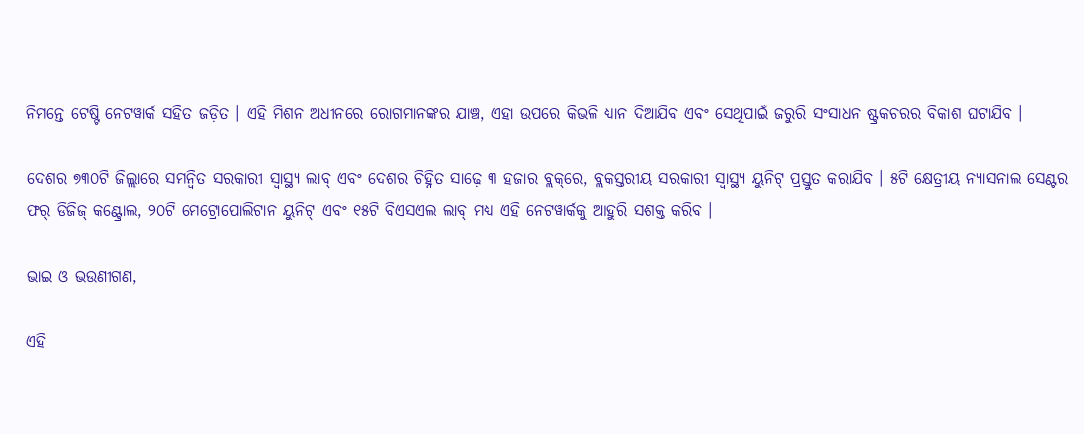ନିମନ୍ତେ ଟେଷ୍ଟି ନେଟୱାର୍କ ସହିତ ଜଡ଼ିତ । ଏହି ମିଶନ ଅଧୀନରେ ରୋଗମାନଙ୍କର ଯାଞ୍ଚ, ଏହା ଉପରେ କିଭଳି ଧ୍ୟାନ ଦିଆଯିବ ଏବଂ ସେଥିପାଇଁ ଜରୁରି ସଂସାଧନ ଷ୍ଟ୍ରକଚରର ବିକାଶ ଘଟାଯିବ ।

ଦେଶର ୭୩୦ଟି ଜିଲ୍ଲାରେ ସମନ୍ୱିତ ସରକାରୀ ସ୍ୱାସ୍ଥ୍ୟ ଲାବ୍‌ ଏବଂ ଦେଶର ଚିହ୍ନିତ ସାଢ଼େ ୩ ହଜାର ବ୍ଲକ୍‌ରେ, ବ୍ଲକସ୍ତରୀୟ ସରକାରୀ ସ୍ୱାସ୍ଥ୍ୟ ୟୁନିଟ୍‌ ପ୍ରସ୍ତୁତ କରାଯିବ । ୫ଟି କ୍ଷେତ୍ରୀୟ ନ୍ୟାସନାଲ ସେଣ୍ଟର ଫର୍‌ ଡିଜିଜ୍‌ କଣ୍ଟ୍ରୋଲ, ୨୦ଟି ମେଟ୍ରୋପୋଲିଟାନ ୟୁନିଟ୍‌ ଏବଂ ୧୫ଟି ବିଏସଏଲ ଲାବ୍‌ ମଧ୍ୟ ଏହି ନେଟୱାର୍କକୁ ଆହୁରି ସଶକ୍ତ କରିବ ।

ଭାଇ ଓ ଭଉଣୀଗଣ,

ଏହି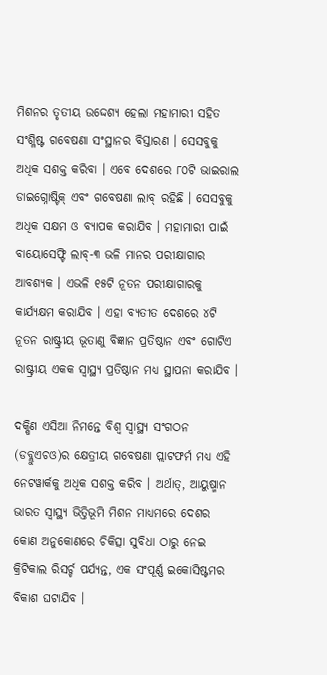ମିଶନର ତୃତୀୟ ଉଦ୍ଦେଶ୍ୟ ହେଲା ମହାମାରୀ ସହିତ ସଂଶ୍ଳିଷ୍ଟ ଗବେଷଣା ସଂସ୍ଥାନର ବିସ୍ତାରଣ । ସେସବୁକୁ ଅଧିକ ସଶକ୍ତ କରିବା । ଏବେ ଦେଶରେ ୮୦ଟି ଭାଇରାଲ ଡାଇଗ୍ନୋଷ୍ଟିକ୍‌ ଏବଂ ଗବେଷଣା ଲାବ୍‌ ରହିଛି । ସେସବୁକୁ ଅଧିକ ସକ୍ଷମ ଓ ବ୍ୟାପକ କରାଯିବ । ମହାମାରୀ ପାଇଁ ବାୟୋସେଫ୍ଟି ଲାବ୍‌-୩ ଭଳି ମାନର ପରୀକ୍ଷାଗାର ଆବଶ୍ୟକ । ଏଭଳି ୧୫ଟି ନୂତନ ପରୀକ୍ଷାଗାରକୁ କାର୍ଯ୍ୟକ୍ଷମ କରାଯିବ । ଏହା ବ୍ୟତୀତ ଦେଶରେ ୪ଟି ନୂତନ ରାଷ୍ଟ୍ରୀୟ ଭୂତାଣୁ ବିଜ୍ଞାନ ପ୍ରତିଷ୍ଠାନ ଏବଂ ଗୋଟିଏ ରାଷ୍ଟ୍ରୀୟ ଏକକ ସ୍ୱାସ୍ଥ୍ୟ ପ୍ରତିଷ୍ଠାନ ମଧ୍ୟ ସ୍ଥାପନା କରାଯିବ ।

ଦକ୍ଷିଣ ଏସିଆ ନିମନ୍ତେ ବିଶ୍ୱ ସ୍ୱାସ୍ଥ୍ୟ ସଂଗଠନ (ଡବ୍ଲୁଏଚଓ)ର କ୍ଷେତ୍ରୀୟ ଗବେଷଣା ପ୍ଲାଟଫର୍ମ ମଧ୍ୟ ଏହି ନେଟୱାର୍କକୁ ଅଧିକ ସଶକ୍ତ କରିବ । ଅର୍ଥାତ୍‌, ଆୟୁଷ୍ମାନ ଭାରତ ସ୍ୱାସ୍ଥ୍ୟ ଭିତ୍ତିଭୂମି ମିଶନ ମାଧ୍ୟମରେ ଦେଶର କୋଣ ଅନୁକୋଣରେ ଚିକିତ୍ସା ସୁବିଧା ଠାରୁ ନେଇ କ୍ରିଟିକାଲ ରିସର୍ଚ୍ଚ ପର୍ଯ୍ୟନ୍ତ, ଏକ ସଂପୂର୍ଣ୍ଣ ଇକୋସିଷ୍ଟମର ବିକାଶ ଘଟାଯିବ ।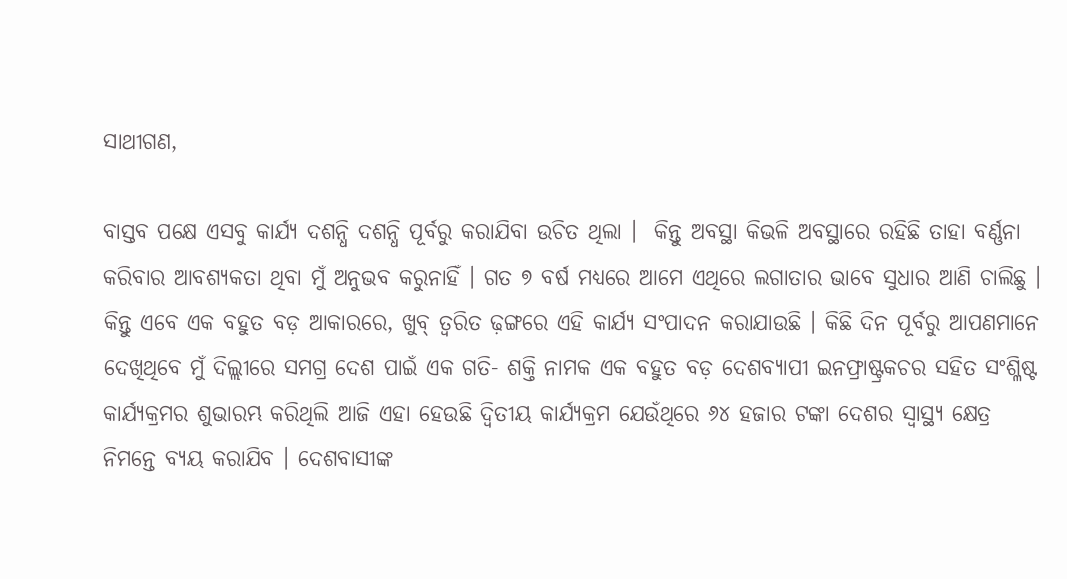ସାଥୀଗଣ,

ବାସ୍ତବ ପକ୍ଷେ ଏସବୁ କାର୍ଯ୍ୟ ଦଶନ୍ଧି ଦଶନ୍ଧି ପୂର୍ବରୁ କରାଯିବା ଉଚିତ ଥିଲା ।  କିନ୍ତୁ ଅବସ୍ଥା କିଭଳି ଅବସ୍ଥାରେ ରହିଛି ତାହା ବର୍ଣ୍ଣନା କରିବାର ଆବଶ୍ୟକତା ଥିବା ମୁଁ ଅନୁଭବ କରୁନାହିଁ । ଗତ ୭ ବର୍ଷ ମଧ୍ୟରେ ଆମେ ଏଥିରେ ଲଗାତାର ଭାବେ ସୁଧାର ଆଣି ଚାଲିଛୁ । କିନ୍ତୁ ଏବେ ଏକ ବହୁତ ବଡ଼ ଆକାରରେ, ଖୁବ୍‌ ତ୍ୱରିତ ଢ଼ଙ୍ଗରେ ଏହି କାର୍ଯ୍ୟ ସଂପାଦନ କରାଯାଉଛି । କିଛି ଦିନ ପୂର୍ବରୁ ଆପଣମାନେ ଦେଖିଥିବେ ମୁଁ ଦିଲ୍ଲୀରେ ସମଗ୍ର ଦେଶ ପାଇଁ ଏକ ଗତି- ଶକ୍ତି ନାମକ ଏକ ବହୁତ ବଡ଼ ଦେଶବ୍ୟାପୀ ଇନଫ୍ରାଷ୍ଟ୍ରକଚର ସହିତ ସଂଶ୍ଳିଷ୍ଟ କାର୍ଯ୍ୟକ୍ରମର ଶୁଭାରମ୍ଭ କରିଥିଲି ଆଜି ଏହା ହେଉଛି ଦ୍ୱିତୀୟ କାର୍ଯ୍ୟକ୍ରମ ଯେଉଁଥିରେ ୬୪ ହଜାର ଟଙ୍କା ଦେଶର ସ୍ୱାସ୍ଥ୍ୟ କ୍ଷେତ୍ର ନିମନ୍ତେ ବ୍ୟୟ କରାଯିବ । ଦେଶବାସୀଙ୍କ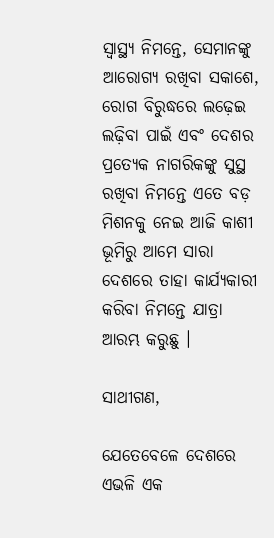ସ୍ୱାସ୍ଥ୍ୟ ନିମନ୍ତେ, ସେମାନଙ୍କୁ ଆରୋଗ୍ୟ ରଖିବା ସକାଶେ, ରୋଗ ବିରୁଦ୍ଧରେ ଲଢ଼େଇ ଲଢ଼ିବା ପାଇଁ ଏବଂ ଦେଶର ପ୍ରତ୍ୟେକ ନାଗରିକଙ୍କୁ ସୁସ୍ଥ ରଖିବା ନିମନ୍ତେ ଏତେ ବଡ଼ ମିଶନକୁ ନେଇ ଆଜି କାଶୀ ଭୂମିରୁ ଆମେ ସାରା ଦେଶରେ ତାହା କାର୍ଯ୍ୟକାରୀ କରିବା ନିମନ୍ତେ ଯାତ୍ରା ଆରମ୍ଭ କରୁଛୁ ।

ସାଥୀଗଣ,

ଯେତେବେଳେ ଦେଶରେ ଏଭଳି ଏକ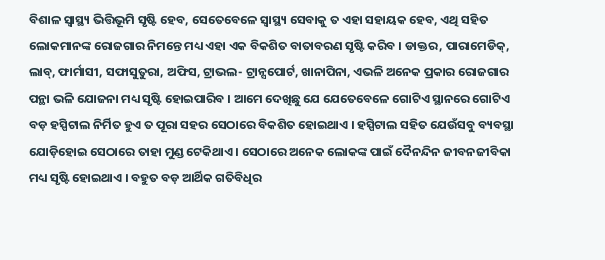ବିଶାଳ ସ୍ୱାସ୍ଥ୍ୟ ଭିତ୍ତିଭୂମି ସୃଷ୍ଟି ହେବ, ସେତେବେଳେ ସ୍ୱାସ୍ଥ୍ୟ ସେବାକୁ ତ ଏହା ସହାୟକ ହେବ, ଏଥି ସହିତ ଲୋକମାନଙ୍କ ରୋଜଗାର ନିମନ୍ତେ ମଧ୍ୟ ଏହା ଏକ ବିକଶିତ ବାତାବରଣ ସୃଷ୍ଟି କରିବ । ଡାକ୍ତର, ପାରାମେଡିକ୍‌, ଲାବ୍‌, ଫାର୍ମାସୀ, ସଫାସୁତୁରା, ଅଫିସ, ଟ୍ରାଭଲ- ଟ୍ରାନ୍ସପୋର୍ଟ, ଖାନାପିନା, ଏଭଳି ଅନେକ ପ୍ରକାର ରୋଜଗାର ପନ୍ଥା ଭଳି ଯୋଜନା ମଧ୍ୟ ସୃଷ୍ଟି ହୋଇପାରିବ । ଆମେ ଦେଖିଛୁ ଯେ ଯେତେବେଳେ ଗୋଟିଏ ସ୍ଥାନରେ ଗୋଟିଏ ବଡ଼ ହସ୍ପିଟାଲ ନିର୍ମିତ ହୁଏ ତ ପୂରା ସହର ସେଠାରେ ବିକଶିତ ହୋଇଥାଏ । ହସ୍ପିଟାଲ ସହିତ ଯେଉଁସବୁ ବ୍ୟବସ୍ଥା ଯୋଡ଼ିହୋଇ ସେଠାରେ ତାହା ମୁଣ୍ଡ ଟେକିଥାଏ । ସେଠାରେ ଅନେକ ଲୋକଙ୍କ ପାଇଁ ଦୈନନ୍ଦିନ ଜୀବନଜୀବିକା ମଧ୍ୟ ସୃଷ୍ଟି ହୋଇଥାଏ । ବହୁତ ବଡ଼ ଆର୍ଥିକ ଗତିବିଧିର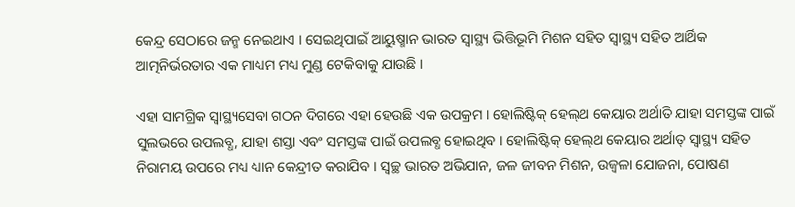କେନ୍ଦ୍ର ସେଠାରେ ଜନ୍ମ ନେଇଥାଏ । ସେଇଥିପାଇଁ ଆୟୁଷ୍ମାନ ଭାରତ ସ୍ୱାସ୍ଥ୍ୟ ଭିତ୍ତିଭୂମି ମିଶନ ସହିତ ସ୍ୱାସ୍ଥ୍ୟ ସହିତ ଆର୍ଥିକ ଆତ୍ମନିର୍ଭରତାର ଏକ ମାଧ୍ୟମ ମଧ୍ୟ ମୁଣ୍ଡ ଟେକିବାକୁ ଯାଉଛି ।

ଏହା ସାମଗ୍ରିକ ସ୍ୱାସ୍ଥ୍ୟସେବା ଗଠନ ଦିଗରେ ଏହା ହେଉଛି ଏକ ଉପକ୍ରମ । ହୋଲିଷ୍ଟିକ୍‌ ହେଲ୍‌ଥ କେୟାର ଅର୍ଥାତି ଯାହା ସମସ୍ତଙ୍କ ପାଇଁ ସୁଲଭରେ ଉପଲବ୍ଧ, ଯାହା ଶସ୍ତା ଏବଂ ସମସ୍ତଙ୍କ ପାଇଁ ଉପଲବ୍ଧ ହୋଇଥିବ । ହୋଲିଷ୍ଟିକ୍‌ ହେଲ୍‌ଥ କେୟାର ଅର୍ଥାତ୍‌ ସ୍ୱାସ୍ଥ୍ୟ ସହିତ ନିରାମୟ ଉପରେ ମଧ୍ୟ ଧ୍ୟାନ କେନ୍ଦ୍ରୀତ କରାଯିବ । ସ୍ୱଚ୍ଛ ଭାରତ ଅଭିଯାନ, ଜଳ ଜୀବନ ମିଶନ, ଉଜ୍ୱଳା ଯୋଜନା, ପୋଷଣ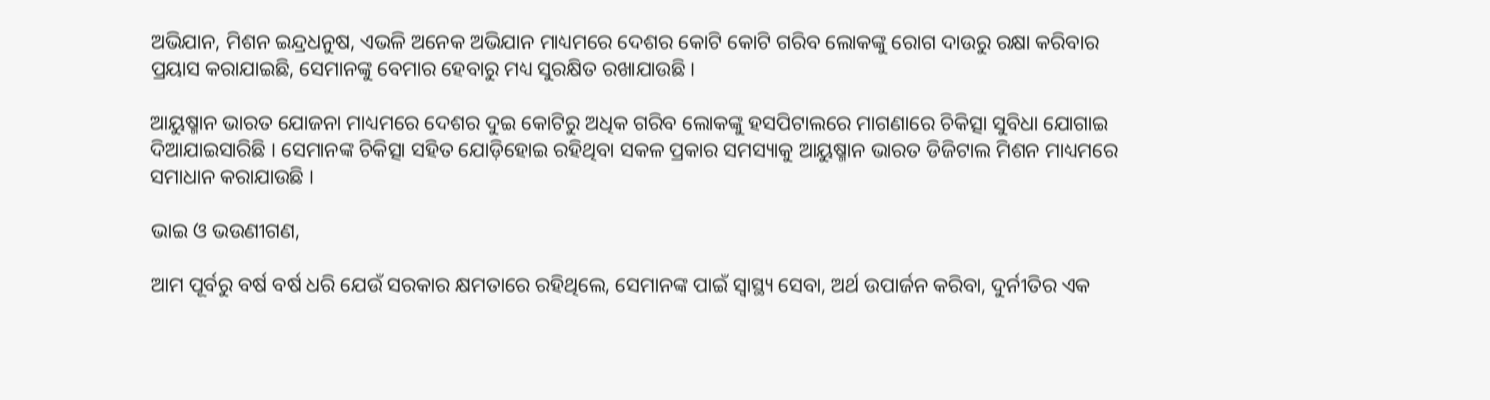ଅଭିଯାନ, ମିଶନ ଇନ୍ଦ୍ରଧନୁଷ, ଏଭଳି ଅନେକ ଅଭିଯାନ ମାଧ୍ୟମରେ ଦେଶର କୋଟି କୋଟି ଗରିବ ଲୋକଙ୍କୁ ରୋଗ ଦାଉରୁ ରକ୍ଷା କରିବାର ପ୍ରୟାସ କରାଯାଇଛି, ସେମାନଙ୍କୁ ବେମାର ହେବାରୁ ମଧ୍ୟ ସୁରକ୍ଷିତ ରଖାଯାଉଛି ।

ଆୟୁଷ୍ମାନ ଭାରତ ଯୋଜନା ମାଧ୍ୟମରେ ଦେଶର ଦୁଇ କୋଟିରୁ ଅଧିକ ଗରିବ ଲୋକଙ୍କୁ ହସପିଟାଲରେ ମାଗଣାରେ ଚିକିତ୍ସା ସୁବିଧା ଯୋଗାଇ ଦିଆଯାଇସାରିଛି । ସେମାନଙ୍କ ଚିକିତ୍ସା ସହିତ ଯୋଡ଼ିହୋଇ ରହିଥିବା ସକଳ ପ୍ରକାର ସମସ୍ୟାକୁ ଆୟୁଷ୍ମାନ ଭାରତ ଡିଜିଟାଲ ମିଶନ ମାଧ୍ୟମରେ ସମାଧାନ କରାଯାଉଛି ।

ଭାଇ ଓ ଭଉଣୀଗଣ,

ଆମ ପୂର୍ବରୁ ବର୍ଷ ବର୍ଷ ଧରି ଯେଉଁ ସରକାର କ୍ଷମତାରେ ରହିଥିଲେ, ସେମାନଙ୍କ ପାଇଁ ସ୍ୱାସ୍ଥ୍ୟ ସେବା, ଅର୍ଥ ଉପାର୍ଜନ କରିବା, ଦୁର୍ନୀତିର ଏକ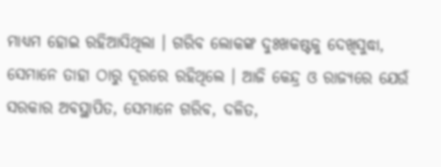ମାଧ୍ୟମ ହୋଇ ରହିଆସିଥିଲା । ଗରିବ ଲୋକଙ୍କ ଦୁଃଖକଷ୍ଟକୁ ଦେଖିସୁଦ୍ଧା, ସେମାନେ ତାହା ଠାରୁ ଦୂରରେ ରହିଥିଲେ । ଆଜି କେନ୍ଦ୍ର ଓ ରାଜ୍ୟରେ ଯେଉଁ ସରକାର ଅବସ୍ଥାପିତ, ସେମାନେ ଗରିବ, ଦଳିତ,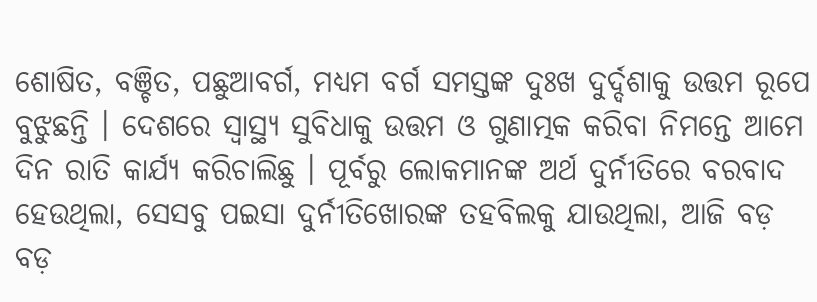ଶୋଷିତ, ବଞ୍ଚିତ, ପଛୁଆବର୍ଗ, ମଧ୍ୟମ ବର୍ଗ ସମସ୍ତଙ୍କ ଦୁଃଖ ଦୁର୍ଦ୍ଦଶାକୁ ଉତ୍ତମ ରୂପେ ବୁଝୁଛନ୍ତି । ଦେଶରେ ସ୍ୱାସ୍ଥ୍ୟ ସୁବିଧାକୁ ଉତ୍ତମ ଓ ଗୁଣାତ୍ମକ କରିବା ନିମନ୍ତେ ଆମେ ଦିନ ରାତି କାର୍ଯ୍ୟ କରିଚାଲିଛୁ । ପୂର୍ବରୁ ଲୋକମାନଙ୍କ ଅର୍ଥ ଦୁର୍ନୀତିରେ ବରବାଦ ହେଉଥିଲା, ସେସବୁ ପଇସା ଦୁର୍ନୀତିଖୋରଙ୍କ ତହବିଲକୁ ଯାଉଥିଲା, ଆଜି ବଡ଼ ବଡ଼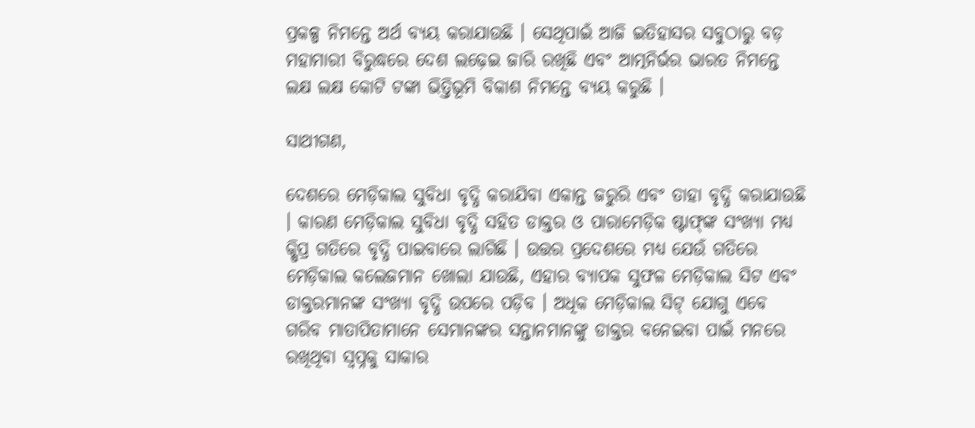ପ୍ରକଳ୍ପ ନିମନ୍ତେ ଅର୍ଥ ବ୍ୟୟ କରାଯାଉଛି । ସେଥିପାଇଁ ଆଜି ଇତିହାସର ସବୁଠାରୁ ବଡ଼ ମହାମାରୀ ବିରୁଦ୍ଧରେ ଦେଶ ଲଢ଼େଇ ଜାରି ରଖିଛି ଏବଂ ଆତ୍ମନିର୍ଭର ଭାରତ ନିମନ୍ତେ ଲକ୍ଷ ଲକ୍ଷ କୋଟି ଟଙ୍କା ଭିତ୍ତିଭୂମି ବିକାଶ ନିମନ୍ତେ ବ୍ୟୟ କରୁଛି ।

ସାଥୀଗଣ,

ଦେଶରେ ମେଡ଼ିକାଲ ସୁବିଧା ବୃଦ୍ଧି କରାଯିବା ଏକାନ୍ତ ଜରୁରି ଏବଂ ତାହା ବୃଦ୍ଧି କରାଯାଉଛି । କାରଣ ମେଡ଼ିକାଲ ସୁବିଧା ବୃଦ୍ଧି ସହିତ ଡାକ୍ତର ଓ ପାରାମେଡ଼ିକ ଷ୍ଟାଫ୍‌ଙ୍କ ସଂଖ୍ୟା ମଧ୍ୟ କ୍ଷିପ୍ର ଗତିରେ ବୃଦ୍ଧି ପାଇବାରେ ଲାଗିଛି । ଉତ୍ତର ପ୍ରଦେଶରେ ମଧ୍ୟ ଯେଉଁ ଗତିରେ ମେଡ଼ିକାଲ କଲେଜମାନ ଖୋଲା ଯାଉଛି, ଏହାର ବ୍ୟାପକ ସୁଫଳ ମେଡ଼ିକାଲ ସିଟ ଏବଂ ଡାକ୍ତରମାନଙ୍କ ସଂଖ୍ୟା ବୃଦ୍ଧି ଉପରେ ପଡ଼ିବ । ଅଧିକ ମେଡ଼ିକାଲ ସିଟ୍‌ ଯୋଗୁ ଏବେ ଗରିବ ମାତାପିତାମାନେ ସେମାନଙ୍କର ସନ୍ତାନମାନଙ୍କୁ ଡାକ୍ତର ବନେଇବା ପାଇଁ ମନରେ ରଖିଥିବା ସ୍ୱପ୍ନକୁ ସାକାର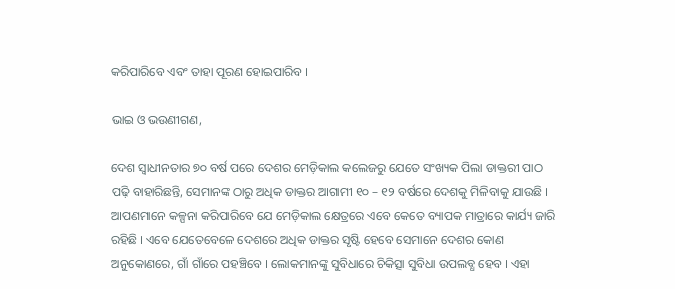କରିପାରିବେ ଏବଂ ତାହା ପୂରଣ ହୋଇପାରିବ ।

ଭାଇ ଓ ଭଉଣୀଗଣ,

ଦେଶ ସ୍ୱାଧୀନତାର ୭୦ ବର୍ଷ ପରେ ଦେଶର ମେଡ଼ିକାଲ କଲେଜରୁ ଯେତେ ସଂଖ୍ୟକ ପିଲା ଡାକ୍ତରୀ ପାଠ ପଢ଼ି ବାହାରିଛନ୍ତି, ସେମାନଙ୍କ ଠାରୁ ଅଧିକ ଡାକ୍ତର ଆଗାମୀ ୧୦ – ୧୨ ବର୍ଷରେ ଦେଶକୁ ମିଳିବାକୁ ଯାଉଛି । ଆପଣମାନେ କଳ୍ପନା କରିପାରିବେ ଯେ ମେଡ଼ିକାଲ କ୍ଷେତ୍ରରେ ଏବେ କେତେ ବ୍ୟାପକ ମାତ୍ରାରେ କାର୍ଯ୍ୟ ଜାରି ରହିଛି । ଏବେ ଯେତେବେଳେ ଦେଶରେ ଅଧିକ ଡାକ୍ତର ସୃଷ୍ଟି ହେବେ ସେମାନେ ଦେଶର କୋଣ ଅନୁକୋଣରେ, ଗାଁ ଗାଁରେ ପହଞ୍ଚିବେ । ଲୋକମାନଙ୍କୁ ସୁବିଧାରେ ଚିକିତ୍ସା ସୁବିଧା ଉପଲବ୍ଧ ହେବ । ଏହା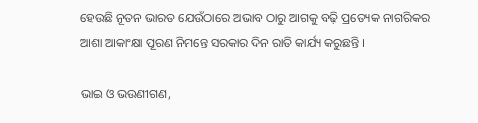ହେଉଛି ନୂତନ ଭାରତ ଯେଉଁଠାରେ ଅଭାବ ଠାରୁ ଆଗକୁ ବଢ଼ି ପ୍ରତ୍ୟେକ ନାଗରିକର ଆଶା ଆକାଂକ୍ଷା ପୂରଣ ନିମନ୍ତେ ସରକାର ଦିନ ରାତି କାର୍ଯ୍ୟ କରୁଛନ୍ତି ।

ଭାଇ ଓ ଭଉଣୀଗଣ,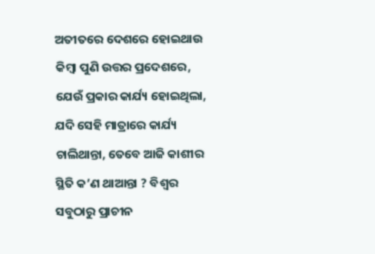ଅତୀତରେ ଦେଶରେ ହୋଇଥାଉ କିମ୍ବା ପୁଣି ଉତ୍ତର ପ୍ରଦେଶରେ, ଯେଉଁ ପ୍ରକାର କାର୍ଯ୍ୟ ହୋଇଥିଲା, ଯଦି ସେହି ମାତ୍ରାରେ କାର୍ଯ୍ୟ ଚାଲିଥାନ୍ତା, ତେବେ ଆଜି କାଶୀର ସ୍ଥିତି କ’ଣ ଥାଆନ୍ତା ? ବିଶ୍ୱର ସବୁଠାରୁ ପ୍ରାଚୀନ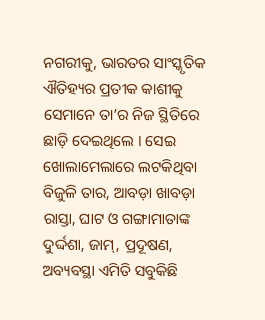ନଗରୀକୁ, ଭାରତର ସାଂସ୍କୃତିକ ଐତିହ୍ୟର ପ୍ରତୀକ କାଶୀକୁ ସେମାନେ ତା’ର ନିଜ ସ୍ଥିତିରେ ଛାଡ଼ି ଦେଇଥିଲେ । ସେଇ ଖୋଲାମେଲାରେ ଲଟକିଥିବା ବିଜୁଳି ତାର, ଆବଡ଼ା ଖାବଡ଼ା ରାସ୍ତା, ଘାଟ ଓ ଗଙ୍ଗାମାତାଙ୍କ ଦୁର୍ଦ୍ଦଶା, ଜାମ୍‌, ପ୍ରଦୂଷଣ, ଅବ୍ୟବସ୍ଥା ଏମିତି ସବୁକିଛି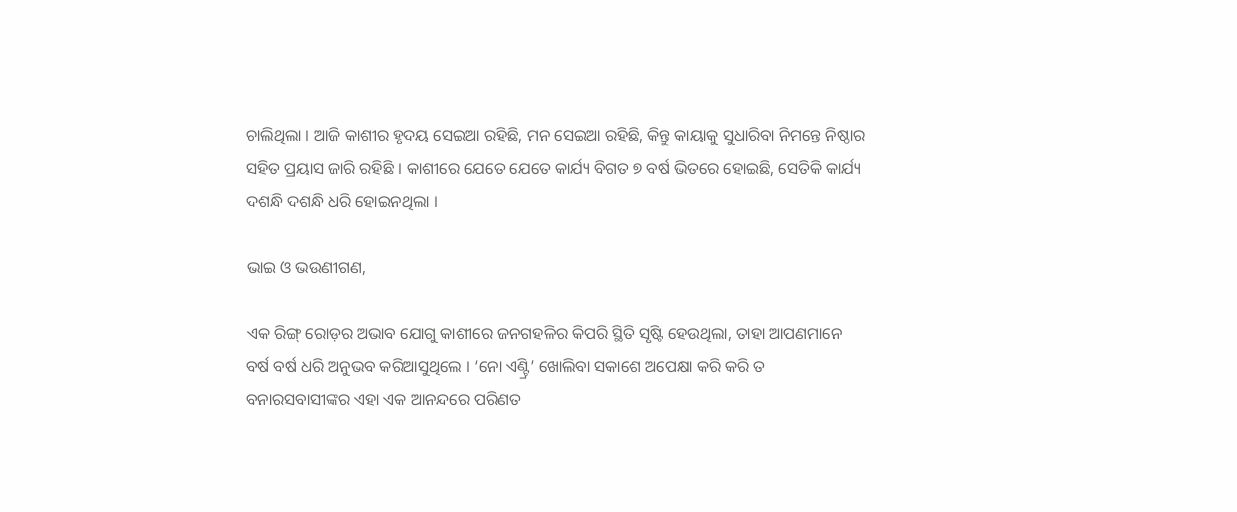ଚାଲିଥିଲା । ଆଜି କାଶୀର ହୃଦୟ ସେଇଆ ରହିଛି, ମନ ସେଇଆ ରହିଛି, କିନ୍ତୁ କାୟାକୁ ସୁଧାରିବା ନିମନ୍ତେ ନିଷ୍ଠାର ସହିତ ପ୍ରୟାସ ଜାରି ରହିଛି । କାଶୀରେ ଯେତେ ଯେତେ କାର୍ଯ୍ୟ ବିଗତ ୭ ବର୍ଷ ଭିତରେ ହୋଇଛି, ସେତିକି କାର୍ଯ୍ୟ ଦଶନ୍ଧି ଦଶନ୍ଧି ଧରି ହୋଇନଥିଲା ।

ଭାଇ ଓ ଭଉଣୀଗଣ,

ଏକ ରିଙ୍ଗ୍‌ ରୋଡ଼ର ଅଭାବ ଯୋଗୁ କାଶୀରେ ଜନଗହଳିର କିପରି ସ୍ଥିତି ସୃଷ୍ଟି ହେଉଥିଲା, ତାହା ଆପଣମାନେ ବର୍ଷ ବର୍ଷ ଧରି ଅନୁଭବ କରିଆସୁଥିଲେ । ‘ନୋ ଏଣ୍ଟ୍ରି’ ଖୋଲିବା ସକାଶେ ଅପେକ୍ଷା କରି କରି ତ ବନାରସବାସୀଙ୍କର ଏହା ଏକ ଆନନ୍ଦରେ ପରିଣତ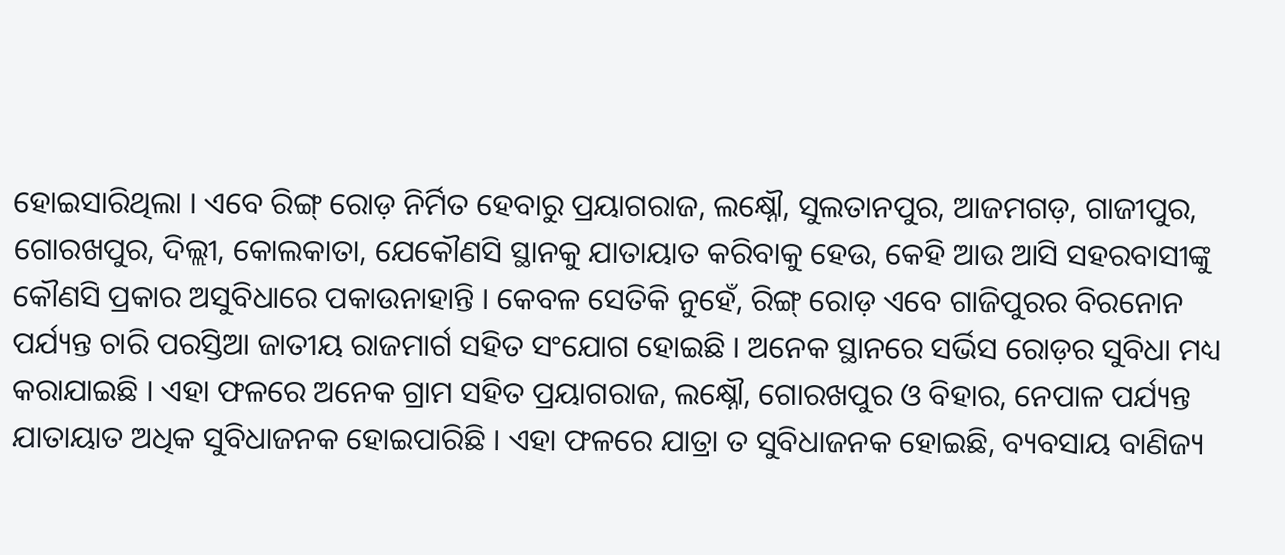ହୋଇସାରିଥିଲା । ଏବେ ରିଙ୍ଗ୍‌ ରୋଡ଼ ନିର୍ମିତ ହେବାରୁ ପ୍ରୟାଗରାଜ, ଲକ୍ଷ୍ନୌ, ସୁଲତାନପୁର, ଆଜମଗଡ଼, ଗାଜୀପୁର, ଗୋରଖପୁର, ଦିଲ୍ଲୀ, କୋଲକାତା, ଯେକୌଣସି ସ୍ଥାନକୁ ଯାତାୟାତ କରିବାକୁ ହେଉ, କେହି ଆଉ ଆସି ସହରବାସୀଙ୍କୁ କୌଣସି ପ୍ରକାର ଅସୁବିଧାରେ ପକାଉନାହାନ୍ତି । କେବଳ ସେତିକି ନୁହେଁ, ରିଙ୍ଗ୍‌ ରୋଡ଼ ଏବେ ଗାଜିପୁରର ବିରନୋନ ପର୍ଯ୍ୟନ୍ତ ଚାରି ପରସ୍ତିଆ ଜାତୀୟ ରାଜମାର୍ଗ ସହିତ ସଂଯୋଗ ହୋଇଛି । ଅନେକ ସ୍ଥାନରେ ସର୍ଭିସ ରୋଡ଼ର ସୁବିଧା ମଧ୍ୟ କରାଯାଇଛି । ଏହା ଫଳରେ ଅନେକ ଗ୍ରାମ ସହିତ ପ୍ରୟାଗରାଜ, ଲକ୍ଷ୍ନୌ, ଗୋରଖପୁର ଓ ବିହାର, ନେପାଳ ପର୍ଯ୍ୟନ୍ତ ଯାତାୟାତ ଅଧିକ ସୁବିଧାଜନକ ହୋଇପାରିଛି । ଏହା ଫଳରେ ଯାତ୍ରା ତ ସୁବିଧାଜନକ ହୋଇଛି, ବ୍ୟବସାୟ ବାଣିଜ୍ୟ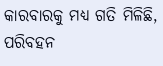କାରବାରକୁ ମଧ୍ୟ ଗତି ମିଳିଛି, ପରିବହନ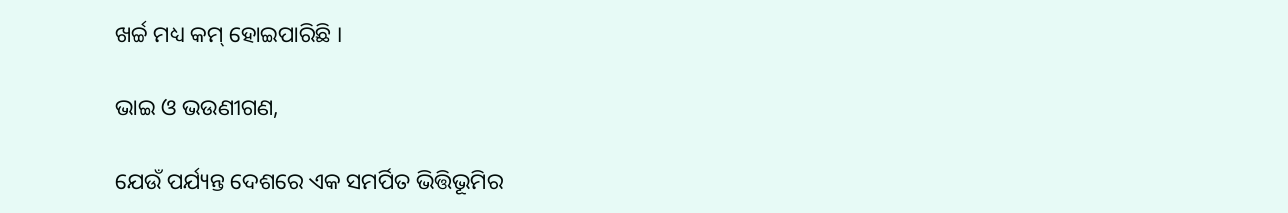ଖର୍ଚ୍ଚ ମଧ୍ୟ କମ୍‌ ହୋଇପାରିଛି ।

ଭାଇ ଓ ଭଉଣୀଗଣ,

ଯେଉଁ ପର୍ଯ୍ୟନ୍ତ ଦେଶରେ ଏକ ସମର୍ପିତ ଭିତ୍ତିଭୂମିର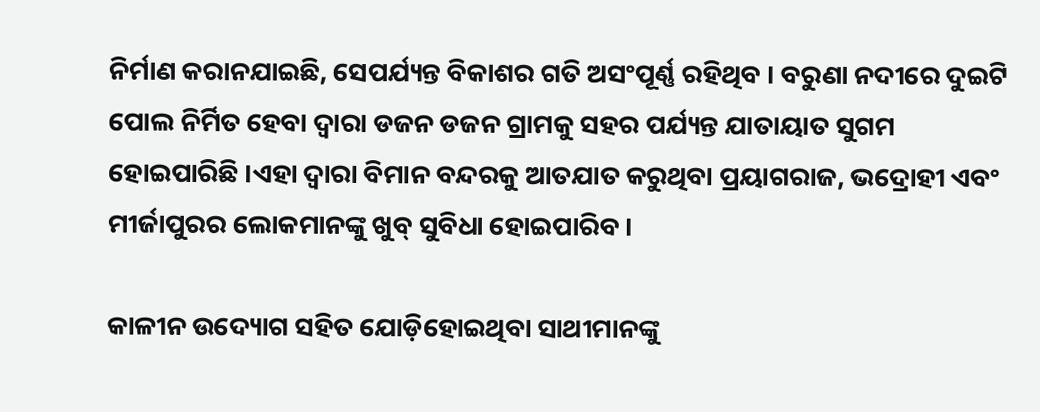ନିର୍ମାଣ କରାନଯାଇଛି, ସେପର୍ଯ୍ୟନ୍ତ ବିକାଶର ଗତି ଅସଂପୂର୍ଣ୍ଣ ରହିଥିବ । ବରୁଣା ନଦୀରେ ଦୁଇଟି ପୋଲ ନିର୍ମିତ ହେବା ଦ୍ୱାରା ଡଜନ ଡଜନ ଗ୍ରାମକୁ ସହର ପର୍ଯ୍ୟନ୍ତ ଯାତାୟାତ ସୁଗମ ହୋଇପାରିଛି ।ଏହା ଦ୍ୱାରା ବିମାନ ବନ୍ଦରକୁ ଆତଯାତ କରୁଥିବା ପ୍ରୟାଗରାଜ, ଭଦ୍ରୋହୀ ଏବଂ ମୀର୍ଜାପୁରର ଲୋକମାନଙ୍କୁ ଖୁବ୍‌ ସୁବିଧା ହୋଇପାରିବ ।

କାଳୀନ ଉଦ୍ୟୋଗ ସହିତ ଯୋଡ଼ିହୋଇଥିବା ସାଥୀମାନଙ୍କୁ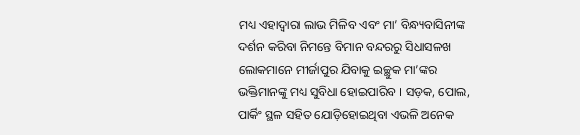ମଧ୍ୟ ଏହାଦ୍ୱାରା ଲାଭ ମିଳିବ ଏବଂ ମା’ ବିନ୍ଧ୍ୟବାସିନୀଙ୍କ ଦର୍ଶନ କରିବା ନିମନ୍ତେ ବିମାନ ବନ୍ଦରରୁ ସିଧାସଳଖ ଲୋକମାନେ ମୀର୍ଜାପୁର ଯିବାକୁ ଇଚ୍ଛୁକ ମା’ଙ୍କର ଭକ୍ତିମାନଙ୍କୁ ମଧ୍ୟ ସୁବିଧା ହୋଇପାରିବ । ସଡ଼କ, ପୋଲ, ପାର୍କିଂ ସ୍ଥଳ ସହିତ ଯୋଡ଼ିହୋଇଥିବା ଏଭଳି ଅନେକ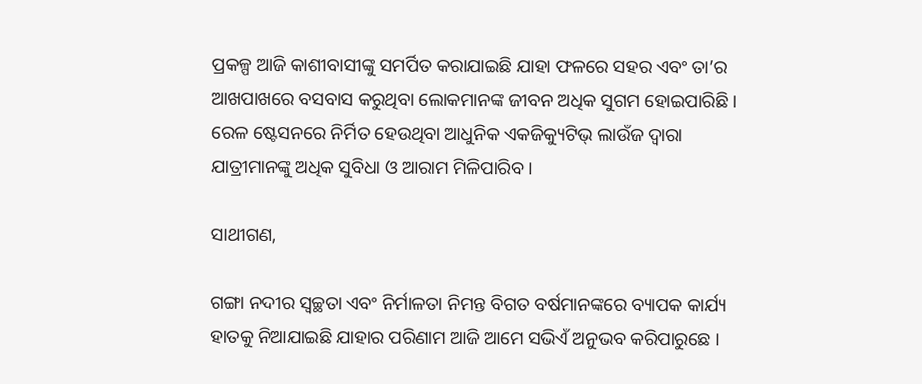ପ୍ରକଳ୍ପ ଆଜି କାଶୀବାସୀଙ୍କୁ ସମର୍ପିତ କରାଯାଇଛି ଯାହା ଫଳରେ ସହର ଏବଂ ତା’ର ଆଖପାଖରେ ବସବାସ କରୁଥିବା ଲୋକମାନଙ୍କ ଜୀବନ ଅଧିକ ସୁଗମ ହୋଇପାରିଛି । ରେଳ ଷ୍ଟେସନରେ ନିର୍ମିତ ହେଉଥିବା ଆଧୁନିକ ଏକଜିକ୍ୟୁଟିଭ୍‌ ଲାଉଁଜ ଦ୍ୱାରା ଯାତ୍ରୀମାନଙ୍କୁ ଅଧିକ ସୁବିଧା ଓ ଆରାମ ମିଳିପାରିବ ।

ସାଥୀଗଣ,

ଗଙ୍ଗା ନଦୀର ସ୍ୱଚ୍ଛତା ଏବଂ ନିର୍ମାଳତା ନିମନ୍ତ ବିଗତ ବର୍ଷମାନଙ୍କରେ ବ୍ୟାପକ କାର୍ଯ୍ୟ ହାତକୁ ନିଆଯାଇଛି ଯାହାର ପରିଣାମ ଆଜି ଆମେ ସଭିଏଁ ଅନୁଭବ କରିପାରୁଛେ ।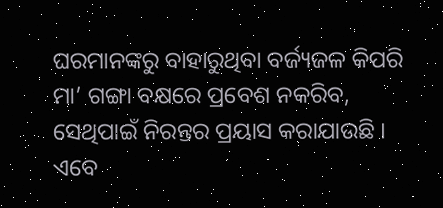ଘରମାନଙ୍କରୁ ବାହାରୁଥିବା ବର୍ଜ୍ୟଜଳ କିପରି ମା’ ଗଙ୍ଗା ବକ୍ଷରେ ପ୍ରବେଶ ନକରିବ, ସେଥିପାଇଁ ନିରନ୍ତର ପ୍ରୟାସ କରାଯାଉଛି । ଏବେ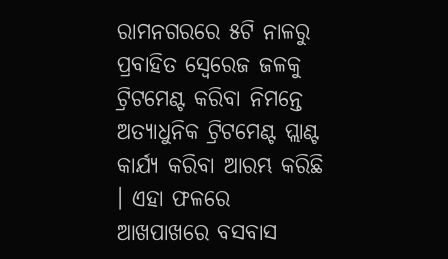ରାମନଗରରେ ୫ଟି ନାଳରୁ ପ୍ରବାହିତ ସ୍ୱେରେଜ ଜଳକୁ ଟ୍ରିଟମେଣ୍ଟ କରିବା ନିମନ୍ତେ ଅତ୍ୟାଧୁନିକ ଟ୍ରିଟମେଣ୍ଟ ପ୍ଲାଣ୍ଟ କାର୍ଯ୍ୟ କରିବା ଆରମ୍ଭ କରିଛି । ଏହା ଫଳରେ ଆଖପାଖରେ ବସବାସ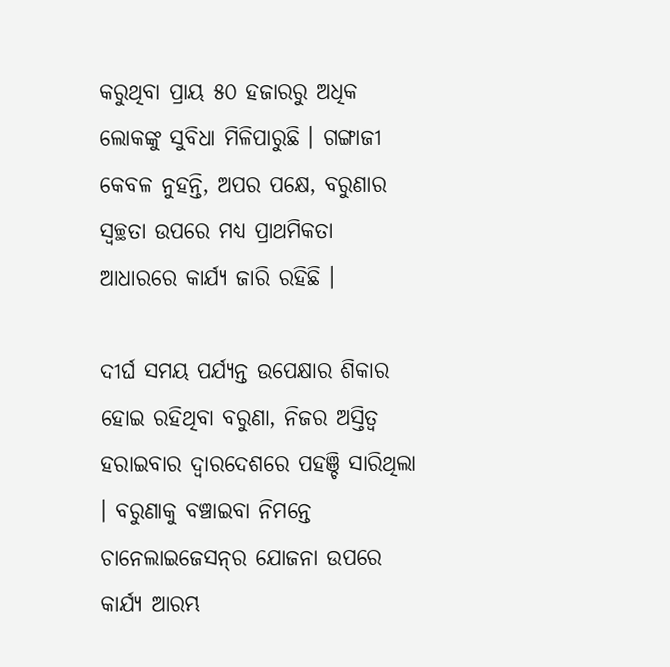କରୁଥିବା ପ୍ରାୟ ୫୦ ହଜାରରୁ ଅଧିକ ଲୋକଙ୍କୁ ସୁବିଧା ମିଳିପାରୁଛି । ଗଙ୍ଗାଜୀ କେବଳ ନୁହନ୍ତି, ଅପର ପକ୍ଷେ, ବରୁଣାର ସ୍ୱଚ୍ଛତା ଉପରେ ମଧ୍ୟ ପ୍ରାଥମିକତା ଆଧାରରେ କାର୍ଯ୍ୟ ଜାରି ରହିଛି ।

ଦୀର୍ଘ ସମୟ ପର୍ଯ୍ୟନ୍ତ ଉପେକ୍ଷାର ଶିକାର ହୋଇ ରହିଥିବା ବରୁଣା, ନିଜର ଅସ୍ତିତ୍ୱ ହରାଇବାର ଦ୍ୱାରଦେଶରେ ପହଞ୍ଚି ସାରିଥିଲା । ବରୁଣାକୁ ବଞ୍ଚାଇବା ନିମନ୍ତେ ଚାନେଲାଇଜେସନ୍‌ର ଯୋଜନା ଉପରେ କାର୍ଯ୍ୟ ଆରମ୍ଭ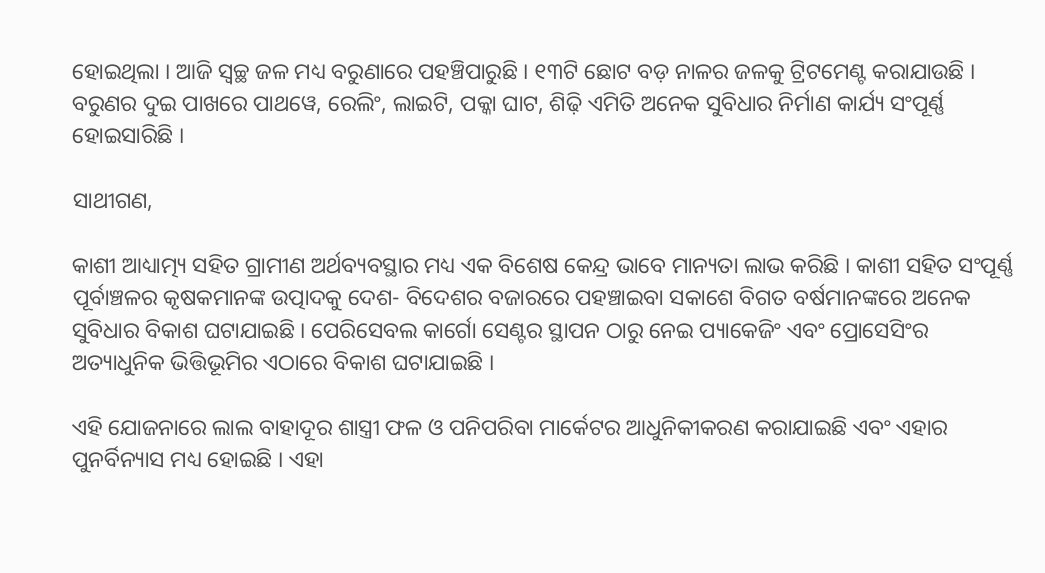ହୋଇଥିଲା । ଆଜି ସ୍ୱଚ୍ଛ ଜଳ ମଧ୍ୟ ବରୁଣାରେ ପହଞ୍ଚିପାରୁଛି । ୧୩ଟି ଛୋଟ ବଡ଼ ନାଳର ଜଳକୁ ଟ୍ରିଟମେଣ୍ଟ କରାଯାଉଛି । ବରୁଣର ଦୁଇ ପାଖରେ ପାଥୱେ, ରେଲିଂ, ଲାଇଟି, ପକ୍କା ଘାଟ, ଶିଢ଼ି ଏମିତି ଅନେକ ସୁବିଧାର ନିର୍ମାଣ କାର୍ଯ୍ୟ ସଂପୂର୍ଣ୍ଣ ହୋଇସାରିଛି ।

ସାଥୀଗଣ,

କାଶୀ ଆଧ୍ୟାତ୍ମ୍ୟ ସହିତ ଗ୍ରାମୀଣ ଅର୍ଥବ୍ୟବସ୍ଥାର ମଧ୍ୟ ଏକ ବିଶେଷ କେନ୍ଦ୍ର ଭାବେ ମାନ୍ୟତା ଲାଭ କରିଛି । କାଶୀ ସହିତ ସଂପୂର୍ଣ୍ଣ ପୂର୍ବାଞ୍ଚଳର କୃଷକମାନଙ୍କ ଉତ୍ପାଦକୁ ଦେଶ- ବିଦେଶର ବଜାରରେ ପହଞ୍ଚାଇବା ସକାଶେ ବିଗତ ବର୍ଷମାନଙ୍କରେ ଅନେକ ସୁବିଧାର ବିକାଶ ଘଟାଯାଇଛି । ପେରିସେବଲ କାର୍ଗୋ ସେଣ୍ଟର ସ୍ଥାପନ ଠାରୁ ନେଇ ପ୍ୟାକେଜିଂ ଏବଂ ପ୍ରୋସେସିଂର ଅତ୍ୟାଧୁନିକ ଭିତ୍ତିଭୂମିର ଏଠାରେ ବିକାଶ ଘଟାଯାଇଛି ।

ଏହି ଯୋଜନାରେ ଲାଲ ବାହାଦୂର ଶାସ୍ତ୍ରୀ ଫଳ ଓ ପନିପରିବା ମାର୍କେଟର ଆଧୁନିକୀକରଣ କରାଯାଇଛି ଏବଂ ଏହାର ପୁନର୍ବିନ୍ୟାସ ମଧ୍ୟ ହୋଇଛି । ଏହା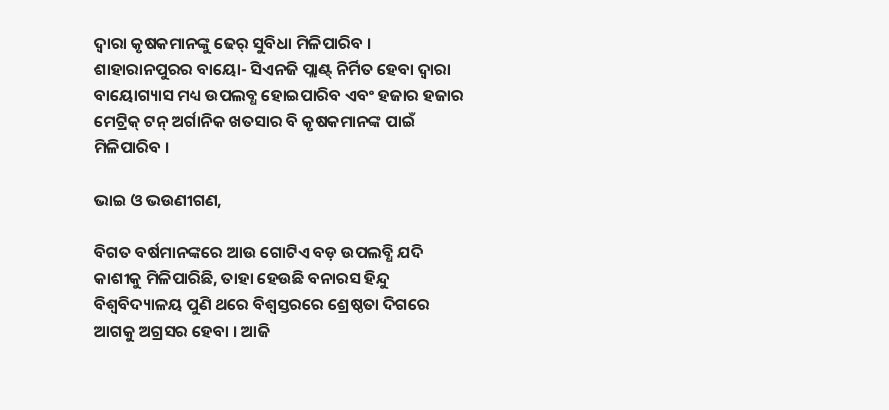ଦ୍ୱାରା କୃଷକମାନଙ୍କୁ ଢେର୍‌ ସୁବିଧା ମିଳିପାରିବ । ଶାହାରାନପୁରର ବାୟୋ- ସିଏନଜି ପ୍ଲାଣ୍ଟ୍‌ ନିର୍ମିତ ହେବା ଦ୍ୱାରା ବାୟୋଗ୍ୟାସ ମଧ୍ୟ ଉପଲବ୍ଧ ହୋଇପାରିବ ଏବଂ ହଜାର ହଜାର ମେଟ୍ରିକ୍‌ ଟନ୍‌ ଅର୍ଗାନିକ ଖତସାର ବି କୃଷକମାନଙ୍କ ପାଇଁ ମିଳିପାରିବ ।

ଭାଇ ଓ ଭଉଣୀଗଣ,

ବିଗତ ବର୍ଷମାନଙ୍କରେ ଆଉ ଗୋଟିଏ ବଡ଼ ଉପଲବ୍ଧି ଯଦି କାଶୀକୁ ମିଳିପାରିଛି, ତାହା ହେଉଛି ବନାରସ ହିନ୍ଦୁ ବିଶ୍ୱବିଦ୍ୟାଳୟ ପୁଣି ଥରେ ବିଶ୍ୱସ୍ତରରେ ଶ୍ରେଷ୍ଠତା ଦିଗରେ ଆଗକୁ ଅଗ୍ରସର ହେବା । ଆଜି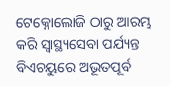ଟେକ୍ନୋଲୋଜି ଠାରୁ ଆରମ୍ଭ କରି ସ୍ୱାସ୍ଥ୍ୟସେବା ପର୍ଯ୍ୟନ୍ତ ବିଏଚୟୁରେ ଅଭୂତପୂର୍ବ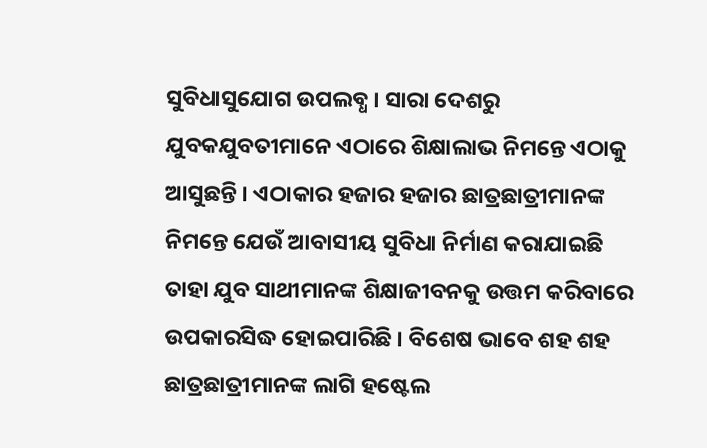ସୁବିଧାସୁଯୋଗ ଉପଲବ୍ଧ । ସାରା ଦେଶରୁ ଯୁବକଯୁବତୀମାନେ ଏଠାରେ ଶିକ୍ଷାଲାଭ ନିମନ୍ତେ ଏଠାକୁ ଆସୁଛନ୍ତି । ଏଠାକାର ହଜାର ହଜାର ଛାତ୍ରଛାତ୍ରୀମାନଙ୍କ ନିମନ୍ତେ ଯେଉଁ ଆବାସୀୟ ସୁବିଧା ନିର୍ମାଣ କରାଯାଇଛି ତାହା ଯୁବ ସାଥୀମାନଙ୍କ ଶିକ୍ଷାଜୀବନକୁ ଉତ୍ତମ କରିବାରେ ଉପକାରସିଦ୍ଧ ହୋଇପାରିଛି । ବିଶେଷ ଭାବେ ଶହ ଶହ ଛାତ୍ରଛାତ୍ରୀମାନଙ୍କ ଲାଗି ହଷ୍ଟେଲ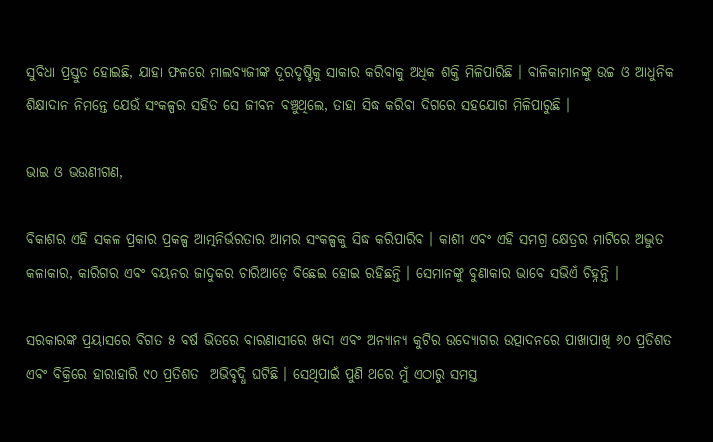ସୁବିଧା ପ୍ରସ୍ତୁତ ହୋଇଛି, ଯାହା ଫଳରେ ମାଲବ୍ୟଜୀଙ୍କ ଦୂରଦୃଷ୍ଟିକୁ ସାକାର କରିବାକୁ ଅଧିକ ଶକ୍ତି ମିଳିପାରିଛି । ବାଳିକାମାନଙ୍କୁ ଉଚ୍ଚ ଓ ଆଧୁନିକ ଶିକ୍ଷାଦାନ ନିମନ୍ତେ ଯେଉଁ ସଂକଳ୍ପର ସହିତ ସେ ଜୀବନ ବଞ୍ଚୁଥିଲେ, ତାହା ସିଦ୍ଧ କରିବା ଦିଗରେ ସହଯୋଗ ମିଳିପାରୁଛି ।

ଭାଇ ଓ ଭଉଣୀଗଣ,

ବିକାଶର ଏହି ସକଳ ପ୍ରକାର ପ୍ରକଳ୍ପ ଆତ୍ମନିର୍ଭରତାର ଆମର ସଂକଳ୍ପକୁ ସିଦ୍ଧ କରିପାରିବ । କାଶୀ ଏବଂ ଏହି ସମଗ୍ର କ୍ଷେତ୍ରର ମାଟିରେ ଅଦ୍ଭୁତ କଳାକାର, କାରିଗର ଏବଂ ବୟନର ଜାଦୁକର ଚାରିଆଡ଼େ ବିଛେଇ ହୋଇ ରହିଛନ୍ତି । ସେମାନଙ୍କୁ ବୁଣାକାର ଭାବେ ସଭିଏଁ ଚିହ୍ନନ୍ତି ।

ସରକାରଙ୍କ ପ୍ରୟାସରେ ବିଗତ ୫ ବର୍ଷ ଭିତରେ ବାରଣାସୀରେ ଖଦୀ ଏବଂ ଅନ୍ୟାନ୍ୟ କୁଟିର ଉଦ୍ୟୋଗର ଉତ୍ପାଦନରେ ପାଖାପାଖି ୬୦ ପ୍ରତିଶତ ଏବଂ ବିକ୍ରିରେ ହାରାହାରି ୯୦ ପ୍ରତିଶତ  ଅଭିବୃଦ୍ଧି ଘଟିଛି । ସେଥିପାଇଁ ପୁଣି ଥରେ ମୁଁ ଏଠାରୁ ସମସ୍ତ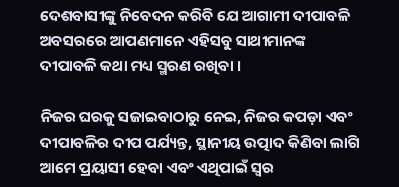ଦେଶବାସୀଙ୍କୁ ନିବେଦନ କରିବି ଯେ ଆଗାମୀ ଦୀପାବଳି ଅବସରରେ ଆପଣମାନେ ଏହିସବୁ ସାଥୀମାନଙ୍କ ଦୀପାବଳି କଥା ମଧ୍ୟ ସ୍ମରଣ ରଖିବା ।

ନିଜର ଘରକୁ ସଜାଇବାଠାରୁ ନେଇ, ନିଜର କପଡ଼ା ଏବଂ ଦୀପାବଳିର ଦୀପ ପର୍ଯ୍ୟନ୍ତ, ସ୍ଥାନୀୟ ଉତ୍ପାଦ କିଣିବା ଲାଗି ଆମେ ପ୍ରୟାସୀ ହେବା ଏବଂ ଏଥିପାଇଁ ସ୍ୱର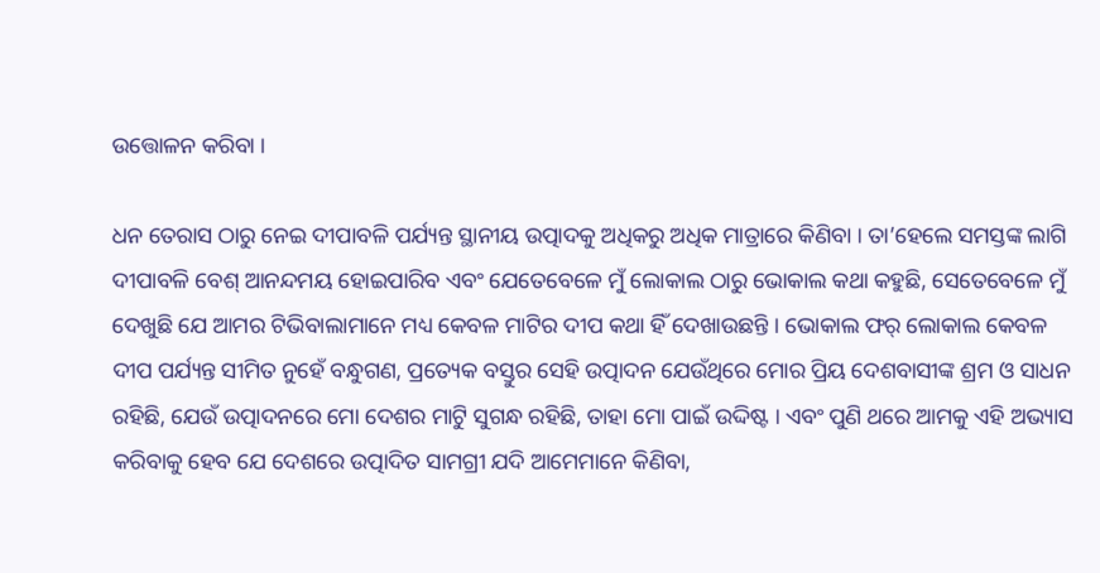ଉତ୍ତୋଳନ କରିବା ।

ଧନ ତେରାସ ଠାରୁ ନେଇ ଦୀପାବଳି ପର୍ଯ୍ୟନ୍ତ ସ୍ଥାନୀୟ ଉତ୍ପାଦକୁ ଅଧିକରୁ ଅଧିକ ମାତ୍ରାରେ କିଣିବା । ତା’ହେଲେ ସମସ୍ତଙ୍କ ଲାଗି ଦୀପାବଳି ବେଶ୍‌ ଆନନ୍ଦମୟ ହୋଇପାରିବ ଏବଂ ଯେତେବେଳେ ମୁଁ ଲୋକାଲ ଠାରୁ ଭୋକାଲ କଥା କହୁଛି, ସେତେବେଳେ ମୁଁ ଦେଖୁଛି ଯେ ଆମର ଟିଭିବାଲାମାନେ ମଧ୍ୟ କେବଳ ମାଟିର ଦୀପ କଥା ହିଁ ଦେଖାଉଛନ୍ତି । ଭୋକାଲ ଫର୍‌ ଲୋକାଲ କେବଳ ଦୀପ ପର୍ଯ୍ୟନ୍ତ ସୀମିତ ନୁହେଁ ବନ୍ଧୁଗଣ, ପ୍ରତ୍ୟେକ ବସ୍ତୁର ସେହି ଉତ୍ପାଦନ ଯେଉଁଥିରେ ମୋର ପ୍ରିୟ ଦେଶବାସୀଙ୍କ ଶ୍ରମ ଓ ସାଧନ ରହିଛି, ଯେଉଁ ଉତ୍ପାଦନରେ ମୋ ଦେଶର ମାଟିୁ ସୁଗନ୍ଧ ରହିଛି, ତାହା ମୋ ପାଇଁ ଉଦ୍ଦିଷ୍ଟ । ଏବଂ ପୁଣି ଥରେ ଆମକୁ ଏହି ଅଭ୍ୟାସ କରିବାକୁ ହେବ ଯେ ଦେଶରେ ଉତ୍ପାଦିତ ସାମଗ୍ରୀ ଯଦି ଆମେମାନେ କିଣିବା,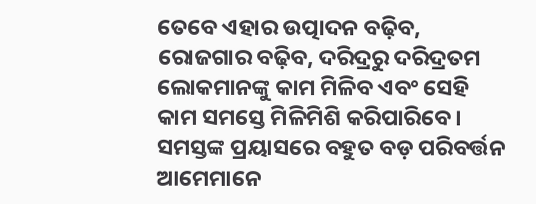ତେବେ ଏହାର ଉତ୍ପାଦନ ବଢ଼ିବ, ରୋଜଗାର ବଢ଼ିବ, ଦରିଦ୍ରରୁ ଦରିଦ୍ରତମ ଲୋକମାନଙ୍କୁ କାମ ମିଳିବ ଏବଂ ସେହି କାମ ସମସ୍ତେ ମିଳିମିଶି କରିପାରିବେ । ସମସ୍ତଙ୍କ ପ୍ରୟାସରେ ବହୁତ ବଡ଼ ପରିବର୍ତ୍ତନ ଆମେମାନେ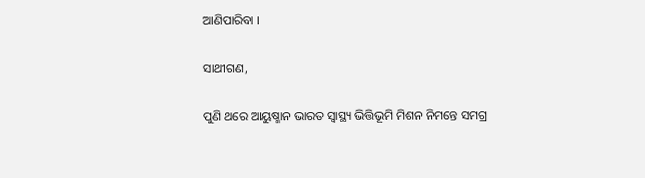ଆଣିପାରିବା ।

ସାଥୀଗଣ,

ପୁଣି ଥରେ ଆୟୁଷ୍ମାନ ଭାରତ ସ୍ୱାସ୍ଥ୍ୟ ଭିତ୍ତିଭୂମି ମିଶନ ନିମନ୍ତେ ସମଗ୍ର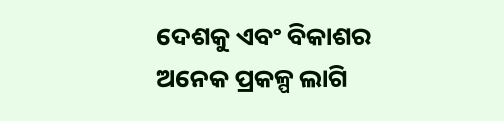ଦେଶକୁ ଏବଂ ବିକାଶର ଅନେକ ପ୍ରକଳ୍ପ ଲାଗି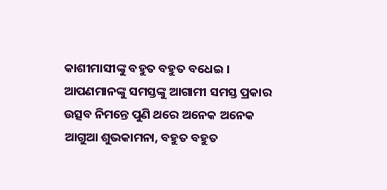କାଶୀମାସୀଙ୍କୁ ବହୁତ ବହୁତ ବଧେଇ । ଆପଣମାନଙ୍କୁ ସମସ୍ତଙ୍କୁ ଆଗାମୀ ସମସ୍ତ ପ୍ରକାର ଉତ୍ସବ ନିମନ୍ତେ ପୁଣି ଥରେ ଅନେକ ଅନେକ ଆଗୁଆ ଶୁଭକାମନା, ବହୁତ ବହୁତ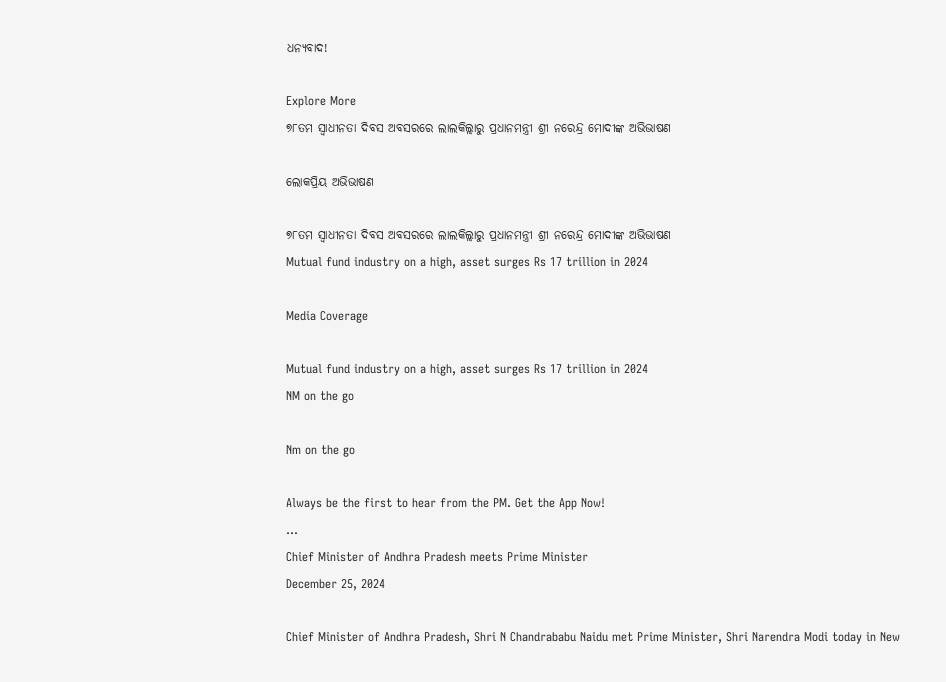ଧନ୍ୟବାଦ!

Explore More
୭୮ତମ ସ୍ୱାଧୀନତା ଦିବସ ଅବସରରେ ଲାଲକିଲ୍ଲାରୁ ପ୍ରଧାନମନ୍ତ୍ରୀ ଶ୍ରୀ ନରେନ୍ଦ୍ର ମୋଦୀଙ୍କ ଅଭିଭାଷଣ

ଲୋକପ୍ରିୟ ଅଭିଭାଷଣ

୭୮ତମ ସ୍ୱାଧୀନତା ଦିବସ ଅବସରରେ ଲାଲକିଲ୍ଲାରୁ ପ୍ରଧାନମନ୍ତ୍ରୀ ଶ୍ରୀ ନରେନ୍ଦ୍ର ମୋଦୀଙ୍କ ଅଭିଭାଷଣ
Mutual fund industry on a high, asset surges Rs 17 trillion in 2024

Media Coverage

Mutual fund industry on a high, asset surges Rs 17 trillion in 2024
NM on the go

Nm on the go

Always be the first to hear from the PM. Get the App Now!
...
Chief Minister of Andhra Pradesh meets Prime Minister
December 25, 2024

Chief Minister of Andhra Pradesh, Shri N Chandrababu Naidu met Prime Minister, Shri Narendra Modi today in New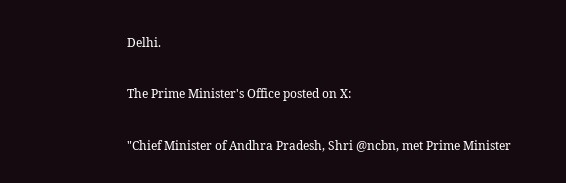Delhi.

The Prime Minister's Office posted on X:

"Chief Minister of Andhra Pradesh, Shri @ncbn, met Prime Minister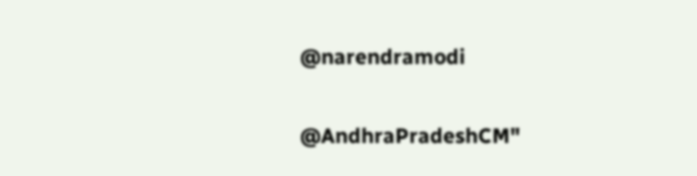@narendramodi

@AndhraPradeshCM"